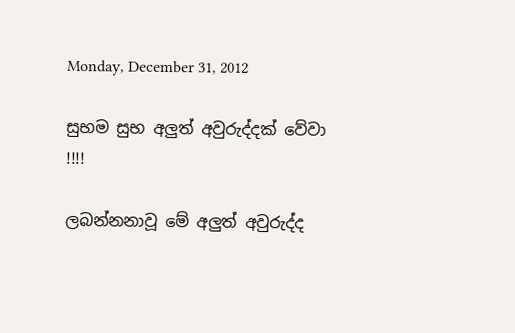Monday, December 31, 2012

සුභම සුභ අලුත් අවුරුද්දක් වේවා !!!!

ලබන්නනාවූ මේ අලුත් අවුරුද්ද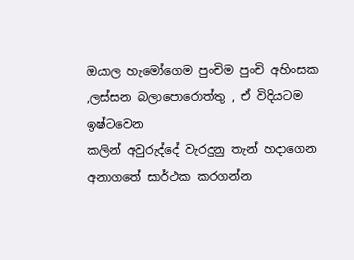ඔයාල හැමෝගෙම පුංචිම පුංචි අහිංසක ,ලස්සන බලාපොරොත්තු , ඒ විදියටම ඉෂ්ටවෙන
කලින් අවුරුද්දේ වැරදුනු තැන් හදාගෙන අනාගතේ සාර්ථක කරගන්න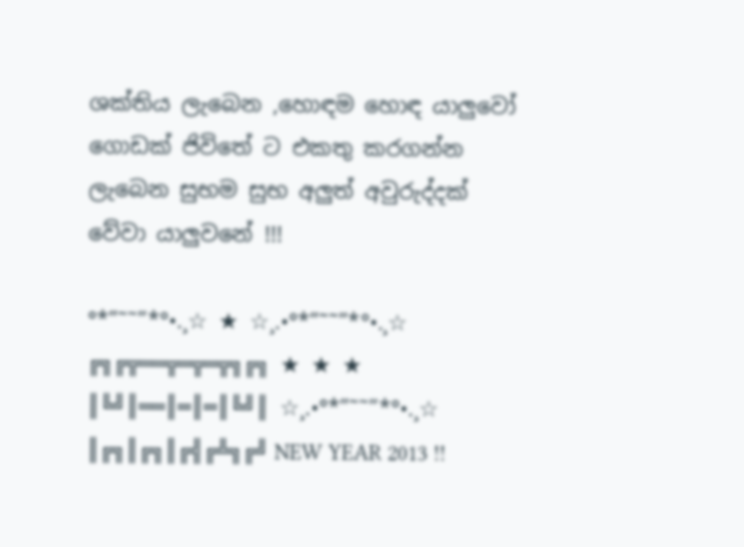ශක්තිය ලැබෙන ,හොඳම හොඳ යාලුවෝ ගොඩක් ජිවිතේ ට එකතු කරගන්න ලැබෙන සුභම සුභ අලුත් අවුරුද්දක් වේවා යාලුවනේ !!!

°*”˜˜”*°•.¸☆ ★ ☆¸.•°*”˜˜”*°•.¸☆
╔╗╔╦══╦═╦═╦╗╔╗ ★ ★ ★
║╚╝║══║═║═║╚╝║ ☆¸.•°*”˜˜”*°•.¸☆
║╔╗║╔╗║╔╣╔╩╗╔╝ NEW YEAR 2013 !!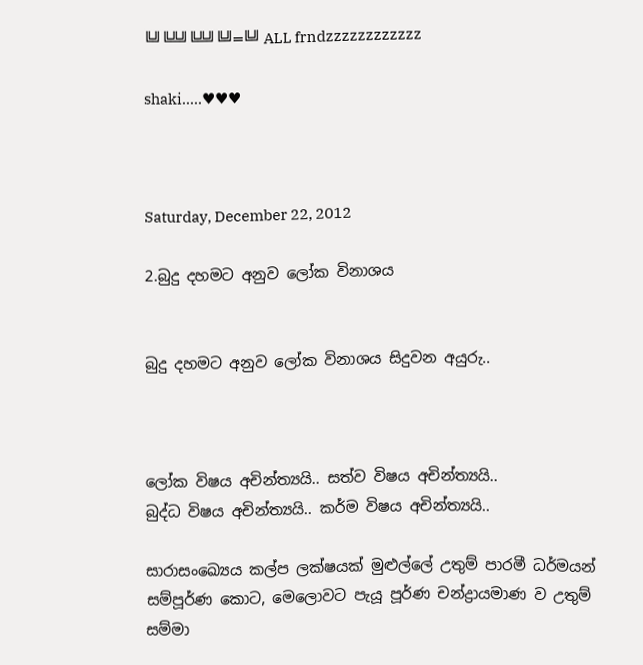╚╝╚╩╝╚╩╝╚╝═╚╝ ALL frndzzzzzzzzzzzz

shaki.....♥♥♥



Saturday, December 22, 2012

2.බුදු දහමට අනුව ලෝක විනාශය


බුදු දහමට අනුව ලෝක විනාශය සිදුවන අයුරු..



ලෝක විෂය අචින්ත්‍යයි.. සත්ව විෂය අචින්ත්‍යයි..
බුද්ධ විෂය අචින්ත්‍යයි.. කර්ම විෂය අචින්ත්‍යයි..

සාරාසංඛ්‍යෙය කල්ප ලක්ෂයක් මුළුල්ලේ උතුම් පාරමී ධර්මයන් සම්පූර්ණ කොට, මෙලොවට පැයූ පූර්ණ චන්ද්‍රායමාණ ව උතුම් සම්මා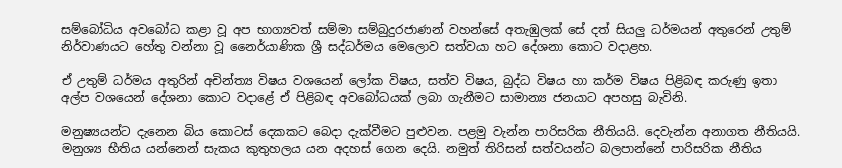සම්බෝධිය අවබෝධ කළා වූ අප භාග්‍යවත් සම්මා සම්බුදුරජාණන් වහන්සේ අතැඹුලක් සේ දත් සියලු ධර්මයන් අතුරෙන් උතුම් නිර්වාණයට හේතු වන්නා වූ නෛර්යාණික ශ්‍රී සද්ධර්මය මෙලොව සත්වයා හට දේශනා කොට වදාළහ.

ඒ උතුම් ධර්මය අතුරින් අචින්ත්‍ය විෂය වශයෙන් ලෝක විෂය, සත්ව විෂය, බුද්ධ විෂය හා කර්ම විෂය පිළිබඳ කරුණු ඉතා අල්ප වශයෙන් දේශනා කොට වදාළේ ඒ පිළිබඳ අවබෝධයක් ලබා ගැනීමට සාමාන්‍ය ජනයාට අපහසු බැවිනි.

මනුෂ්‍යයන්ට දැනෙන බිය කොටස් දෙකකට බෙදා දැක්වීමට පුළුවන. පළමු වැන්න පාරිසරික නීතියයි. දෙවැන්න අනාගත නීතියයි. මනුශ්‍ය භීතිය යන්නෙන් සැකය කුතුහලය යන අදහස් ගෙන දෙයි. නමුත් තිරිසන් සත්වයන්ට බලපාන්නේ පාරිසරික නීතිය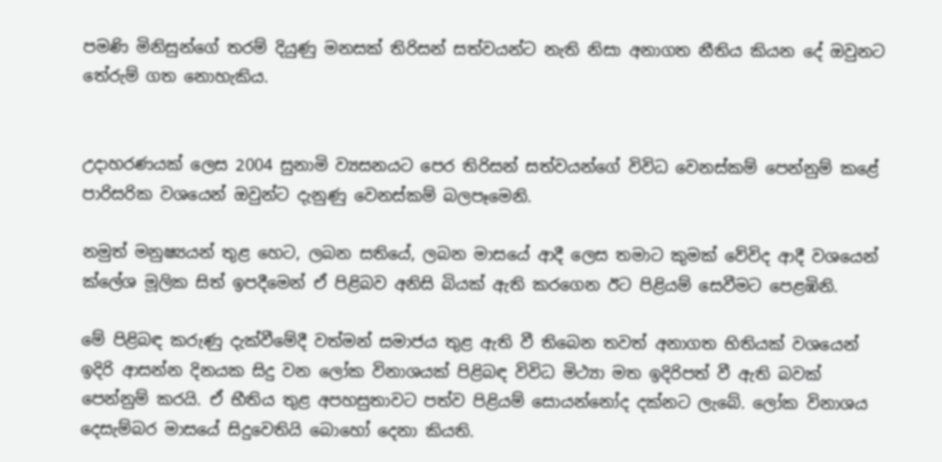පමණි මිනිසුන්ගේ තරම් දියුණු මනසක් තිරිසන් සත්වයන්ට නැති නිසා අනාගත නීතිය කියන දේ ඔවුනට තේරුම් ගත නොහැකිය.


උදාහරණයක් ලෙස 2004 සුනාමි ව්‍යසනයට පෙර තිරිසන් සත්වයන්ගේ විවිධ වෙනස්කම් පෙන්නුම් කළේ පාරිසරික වශයෙන් ඔවුන්ට දැනුණු වෙනස්කම් බලපෑමෙනි.

නමුත් මනුෂ්‍යයන් තුළ හෙට, ලබන සතියේ, ලබන මාසයේ ආදී ලෙස තමාට කුමක් වේවිද ආදී වශයෙන් ක්ලේශ මූලික සිත් ඉපදීමෙන් ඒ පිළිබව අනිසි බියක් ඇති කරගෙන ඊට පිළියම් සෙවීමට පෙළඹිනි.

මේ පිළිබඳ කරුණු දැක්වීමේදී වත්මන් සමාජය තුළ ඇති වී තිබෙන තවත් අනාගත භිතියක් වශයෙන් ඉදිරි ආසන්න දිනයක සිදු වන ලෝක විනාශයක් පිළිබඳ විවිධ මිථ්‍යා මත ඉදිරිපත් වී ඇති බවක් පෙන්නුම් කරයි. ඒ භීතිය තුළ අපහසුතාවට පත්ව පිළියම් සොයන්නෝද දක්නට ලැබේ. ලෝක විනාශය දෙසැම්බර මාසයේ සිදුවෙතියි බොහෝ දෙනා කියති.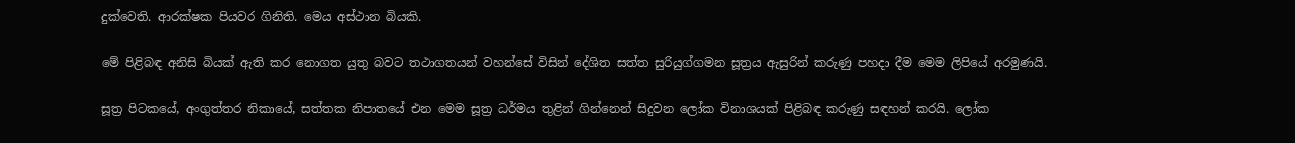දුක්වෙති. ආරක්ෂක පියවර ගිනිති. මෙය අස්ථාන බියකි.

මේ පිළිබඳ අනිසි බියක් ඇති කර නොගත යුතු බවට තථාගතයන් වහන්සේ විසින් දේශිත සත්ත සුරියුග්ගමන සූත්‍රය ඇසුරින් කරුණු පහදා දීම මෙම ලිපියේ අරමුණයි.

සූත්‍ර පිටකයේ, අංගුත්තර නිකායේ, සත්තක නිපාතයේ එන මෙම සූත්‍ර ධර්මය තුළින් ගින්නෙන් සිදුවන ලෝක විනාශයක් පිළිබඳ කරුණු සඳහන් කරයි. ලෝක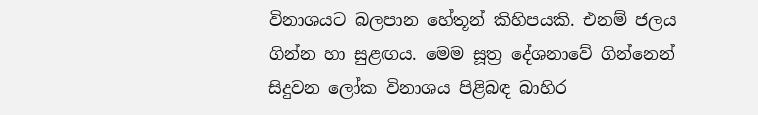විනාශයට බලපාන හේතූන් කිහිපයකි. එනම් ජලය ගින්න හා සුළඟය. මෙම සූත්‍ර දේශනාවේ ගින්නෙන් සිදුවන ලෝක විනාශය පිළිබඳ බාහිර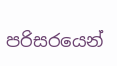පරිසරයෙන්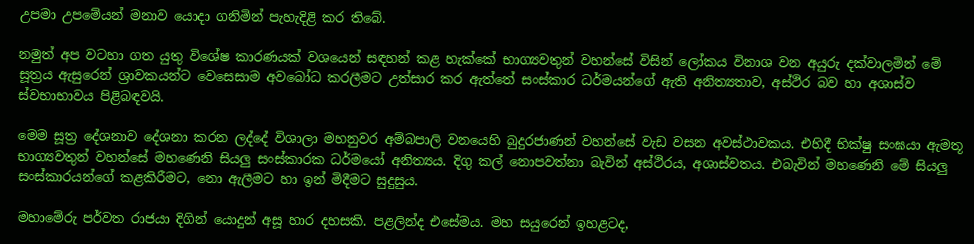උපමා උපමේයන් මනාව යොදා ගනිමින් පැහැදිළි කර තිබේ.

නමුත් අප වටහා ගත යුතු විශේෂ කාරණයක් වශයෙන් සඳහන් කළ හැක්කේ භාග්‍යවතුන් වහන්සේ විසින් ලෝකය විනාශ වන අයුරු දක්වාලමින් මේ සූත්‍රය ඇසුරෙන් ශ්‍රාවකයන්ට වෙසෙසාම අවබෝධ කරලීමට උත්සාර කර ඇත්තේ සංස්කාර ධර්මයන්ගේ ඇති අනිත්‍යතාව, අස්ථිර බව හා අශාස්ව ස්වභාභාවය පිළිබඳවයි.

මෙම සූත්‍ර දේශනාව දේශනා කරන ලද්දේ විශාලා මහනුවර අම්බපාලි වනයෙහි බුදුරජාණන් වහන්සේ වැඩ වසන අවස්ථාවකය. එහිදී භික්ෂු සංඝයා ඇමතූ භාග්‍යවතුන් වහන්සේ මහණෙනි සියලු සංස්කාරක ධර්මයෝ අනිත්‍යය. දිගු කල් නොපවත්නා බැවින් අස්ථිරය, අශාස්වතය. එබැවින් මහණෙනි මේ සියලු සංස්කාරයන්ගේ කළකිරීමට, නො ඇලීමට හා ඉන් මිදීමට සුදුසුය.

මහාමේරු පර්වත රාජයා දිගින් යොදුන් අසූ හාර දහසකි. පළලින්ද එසේමය. මහ සයුරෙන් ඉහළටද,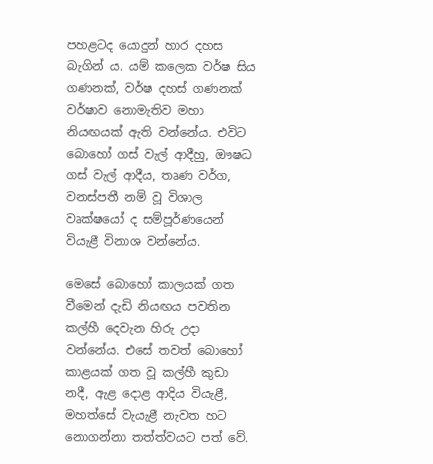පහළටද යොදුන් හාර දහස බැගින් ය. යම් කලෙක වර්ෂ සිය ගණනක්, වර්ෂ දහස් ගණනක් වර්ෂාව නොමැතිව මහා නියඟයක් ඇති වන්නේය. එවිට බොහෝ ගස් වැල් ආදීහු, ඖෂධ ගස් වැල් ආදීය, තෘණ වර්ග, වනස්පතී නම් වූ විශාල වෘක්ෂයෝ ද සම්පූර්ණයෙන් වියැළී විනාශ වන්නේය.

මෙසේ බොහෝ කාලයක් ගත වීමෙන් දැඩි නියඟය පවතින කල්හී දෙවැන හිරු උදා වන්නේය. එසේ තවත් බොහෝ කාළයක් ගත වූ කල්හී කුඩා නදී, ඇළ දොළ ආදිය වියැළී, මහත්සේ වැයැළී නැවත හට නොගන්නා තත්ත්වයට පත් වේ.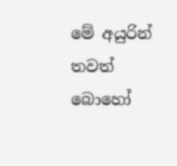මේ අයුරින් තවත් බොහෝ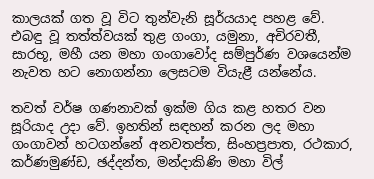කාලයක් ගත වූ විට තුන්වැනි සූර්යයාද පහළ වේ. එබඳු වූ තත්ත්වයක් තුළ ගංගා, යමුනා, අචිරවතී, සාරභූ, මහී යන මහා ගංගාවෝද සම්පුර්ණ වශයෙන්ම නැවත හට නොගන්නා ලෙසටම වියැළී යන්නේය.

තවත් වර්ෂ ගණනාවක් ඉක්ම ගිය කළ හතර වන සූරියාද උදා වේ. ඉහතින් සඳහන් කරන ලද මහා ගංගාවන් හටගන්නේ අනවතප්ත, සිංහප්‍රපාත, රථකාර, කර්ණමුණ්ඩ, ඡද්දන්ත, මන්දාකිණි මහා විල්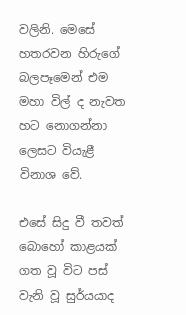වලිනි. මෙසේ හතරවන හිරුගේ බලපෑමෙන් එම මහා විල් ද නැවත හට නොගන්නා ලෙසට වියැළී විනාශ වේ.

එසේ සිදු වී තවත් බොහෝ කාළයක් ගත වූ විට පස් වැනි වූ සුර්යයාද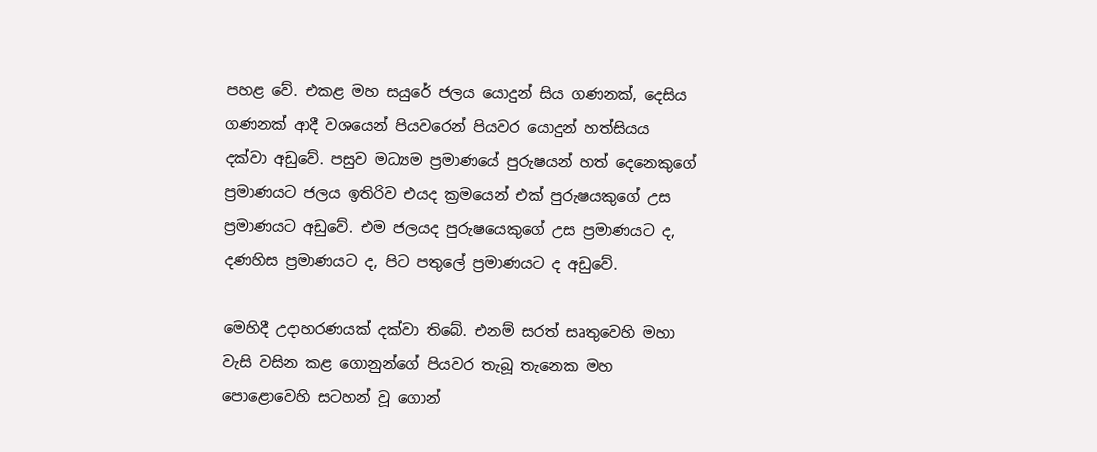පහළ වේ. එකළ මහ සයුරේ ජලය යොදුන් සිය ගණනක්, දෙසිය ගණනක් ආදී වශයෙන් පියවරෙන් පියවර යොදුන් හත්සියය දක්වා අඩුවේ. පසුව මධ්‍යම ප්‍රමාණයේ පුරුෂයන් හත් දෙනෙකුගේ ප්‍රමාණයට ජලය ඉතිරිව එයද ක්‍රමයෙන් එක් පුරුෂයකුගේ උස ප්‍රමාණයට අඩුවේ. එම ජලයද පුරුෂයෙකුගේ උස ප්‍රමාණයට ද, දණහිස ප්‍රමාණයට ද, පිට පතුලේ ප්‍රමාණයට ද අඩුවේ.

මෙහිදී උදාහරණයක් දක්වා තිබේ. එනම් සරත් සෘතුවෙහි මහා වැසි වසින කළ ගොනුන්ගේ පියවර තැබූ තැනෙක මහ පොළොවෙහි සටහන් වූ ගොන්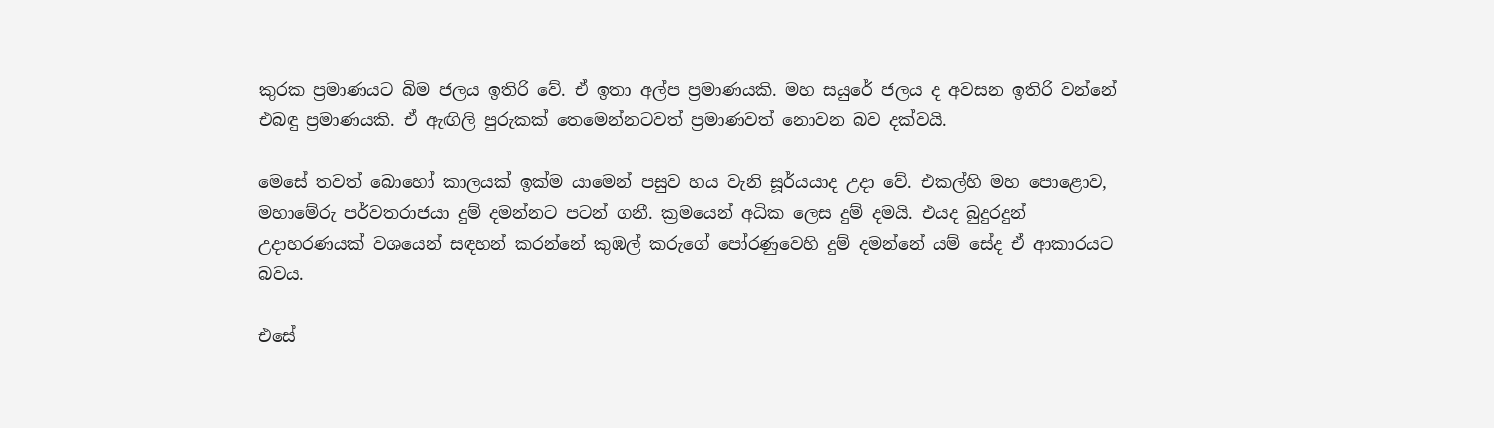කුරක ප්‍රමාණයට බිම ජලය ඉතිරි වේ. ඒ ඉතා අල්ප ප්‍රමාණයකි. මහ සයුරේ ජලය ද අවසන ඉතිරි වන්නේ එබඳු ප්‍රමාණයකි. ඒ ඇඟිලි පුරුකක් තෙමෙන්නටවත් ප්‍රමාණවත් නොවන බව දක්වයි.

මෙසේ තවත් බොහෝ කාලයක් ඉක්ම යාමෙන් පසුව හය වැනි සූර්යයාද උදා වේ. එකල්හි මහ පොළොව, මහාමේරු පර්වතරාජයා දුම් දමන්නට පටන් ගනී. ක්‍රමයෙන් අධික ලෙස දුම් දමයි. එයද බුදුරදුන් උදාහරණයක් වශයෙන් සඳහන් කරන්නේ කුඹල් කරුගේ පෝරණුවෙහි දුම් දමන්නේ යම් සේද ඒ ආකාරයට බවය.

එසේ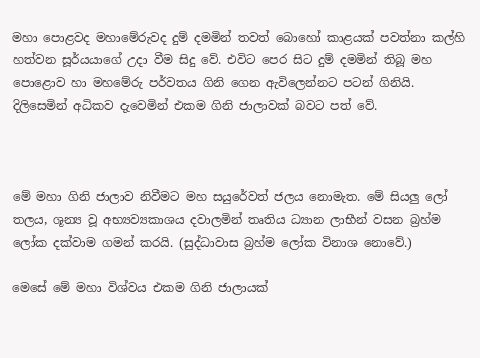මහා පොළවද මහාමේරුවද දුම් දමමින් තවත් බොහෝ කාළයක් පවත්නා කල්හි හත්වන සූර්යයාගේ උදා වීම සිදු වේ. එවිට පෙර සිට දුම් දමමින් තිබූ මහ පොළොව හා මහමේරු පර්වතය ගිනි ගෙන ඇවිලෙන්නට පටන් ගිනියි. දිලිසෙමින් අධිකව දැවෙමින් එකම ගිනි ජාලාවක් බවට පත් වේ.



මේ මහා ගිනි ජාලාව නිවීමට මහ සයුරේවත් ජලය නොමැත. මේ සියලු ලෝ තලය, ශූන්‍ය වූ අභ්‍යව්‍යකාශය දවාලමින් තෘතිය ධ්‍යාන ලාභීන් වසන බ්‍රහ්ම ලෝක දක්වාම ගමන් කරයි. (සුද්ධාවාස බ්‍රහ්ම ලෝක විනාශ නොවේ.)

මෙසේ මේ මහා විශ්වය එකම ගිනි ජාලායක්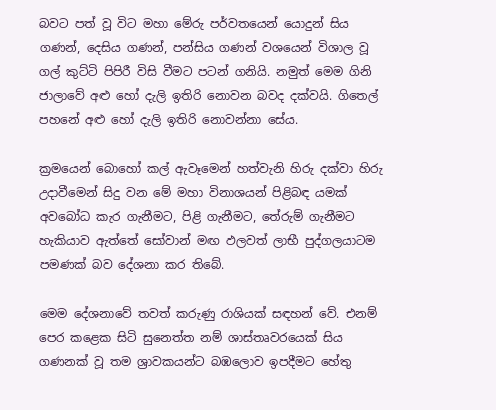බවට පත් වූ විට මහා මේරු පර්වතයෙන් යොදුන් සිය ගණන්, දෙසිය ගණන්, පන්සිය ගණන් වශයෙන් විශාල වූ ගල් කුට්ටි පිපිරී විසි වීමට පටන් ගනියි. නමුත් මෙම ගිනි ජාලාවේ අළු හෝ දැලි ඉතිරි නොවන බවද දක්වයි. ගිතෙල් පහනේ අළු හෝ දැලි ඉතිරි නොවන්නා සේය.

ක්‍රමයෙන් බොහෝ කල් ඇවෑමෙන් හත්වැනි හිරු දක්වා හිරු උදාවීමෙන් සිදු වන මේ මහා විනාශයන් පිළිබඳ යමක් අවබෝධ කැර ගැනීමට, පිළි ගැනීමට, තේරුම් ගැනීමට හැකියාව ඇත්තේ සෝවාන් මඟ ඵලවත් ලාභී පුද්ගලයාටම පමණක් බව දේශනා කර තිබේ.

මෙම දේශනාවේ තවත් කරුණු රාශියක් සඳහන් වේ. එනම් පෙර කළෙක සිටි සුනෙත්ත නම් ශාස්තෘවරයෙක් සිය ගණනක් වූ තම ශ්‍රාවකයන්ට බඹලොව ඉපදීමට හේතු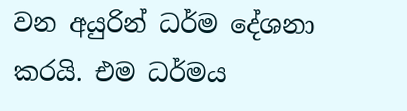වන අයුරින් ධර්ම දේශනා කරයි. එම ධර්මය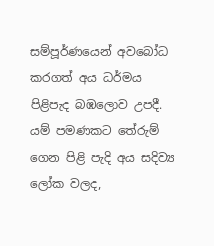සම්පූර්ණයෙන් අවබෝධ කරගත් අය ධර්මය පිළිපැද බඹලොව උපදී. යම් පමණකට තේරුම් ගෙන පිළි පැදි අය සදිව්‍ය ලෝක වලද,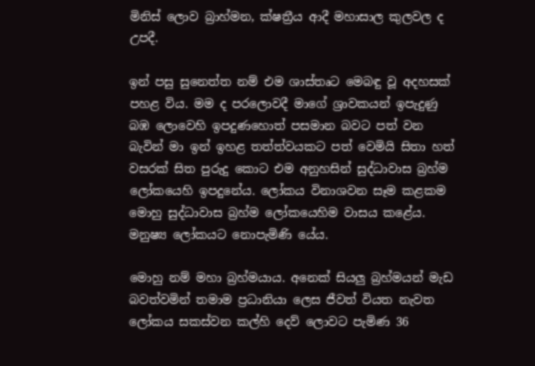මිනිස් ලොව බ්‍රාහ්මන, ක්ෂත්‍රීය ආදී මහාසාල කුලවල ද උපදී.

ඉන් පසු සුනෙත්ත නම් එම ශාස්තෘට මෙබඳු වූ අදහසක් පහළ විය. මම ද පරලොවදී මාගේ ශ්‍රාවකයන් ඉපැදුණු බඹ ලොවෙහි ඉපදුණහොත් පසමාන බවට පත් වන බැවින් මා ඉන් ඉහළ තත්ත්වයකට පත් වෙමියි සිතා හත් වසරක් සිත පුරුදු කොට එම අනුහසින් සුද්ධාවාස බ්‍රහ්ම ලෝකයෙහි ඉපදුනේය. ලෝකය විනාශවන සෑම කළකම මොහු සුද්ධාවාස බ්‍රහ්ම ලෝකයෙහිම වාසය කළේය. මනුෂ්‍ය ලෝකයට නොපැමිණි යේය.

මොහු නම් මහා බ්‍රහ්මයාය. අනෙක් සියලු බ්‍රහ්මයන් මැඩ බවත්වමින් තමාම ප්‍රධානියා ලෙස ජීවත් වියත නැවත ලෝකය සකස්වන කල්හි දෙව් ලොවට පැමිණ 36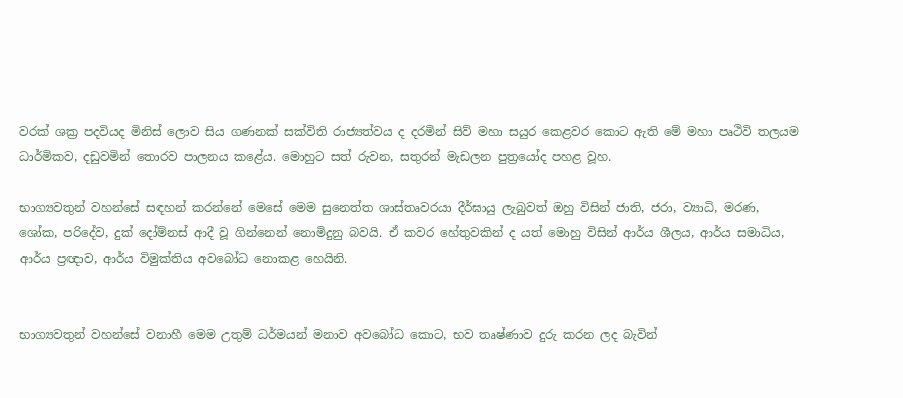වරක් ශක්‍ර පදවියද මිනිස් ලොව සිය ගණනක් සක්විති රාජ්‍යත්වය ද දරමින් සිව් මහා සයුර කෙළවර කොට ඇති මේ මහා පෘථිවි තලයම ධාර්මිකව, දඩුවමින් තොරව පාලනය කළේය. මොහුට සත් රුවන, සතුරන් මැඩලන පුත්‍රයෝද පහළ වූහ.

භාග්‍යවතුන් වහන්සේ සඳහන් කරන්නේ මෙසේ මෙම සුනෙත්ත ශාස්තෘවරයා දීර්ඝායු ලැබුවත් ඔහු විසින් ජාති, ජරා, ව්‍යාධි, මරණ, ශෝක, පරිදේව, දුක් දෝම්නස් ආදී වූ ගින්නෙන් නොමිදුනු බවයි. ඒ කවර හේතුවකින් ද යත් මොහු විසින් ආර්ය ශීලය, ආර්ය සමාධිය, ආර්ය ප්‍රඥාව, ආර්ය විමුක්තිය අවබෝධ නොකළ හෙයිනි.


භාග්‍යවතුන් වහන්සේ වනාහී මෙම උතුම් ධර්මයන් මනාව අවබෝධ කොට, භව තෘෂ්ණාව දුරු කරන ලද බැවින්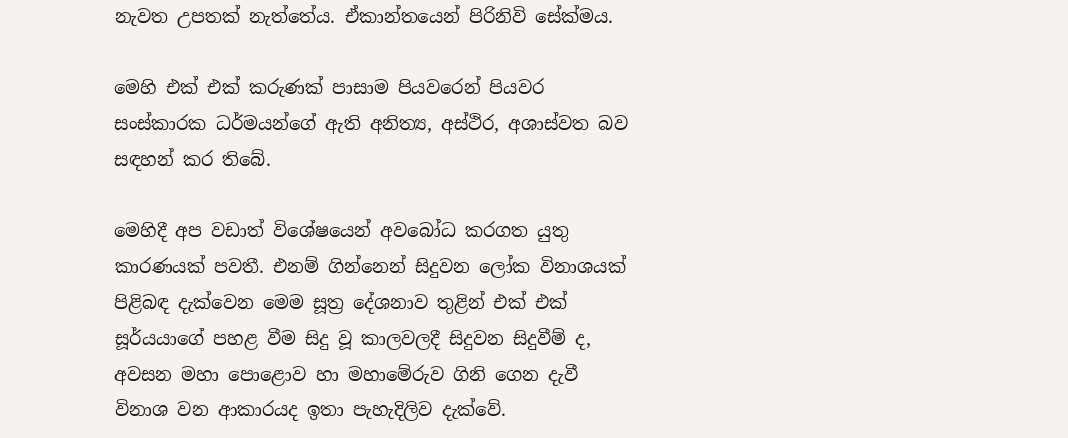නැවත උපතක් නැත්තේය. ඒකාන්තයෙන් පිරිනිවි සේක්මය.

මෙහි එක් එක් කරුණක් පාසාම පියවරෙන් පියවර සංස්කාරක ධර්මයන්ගේ ඇති අනිත්‍ය, අස්ථිර, අශාස්වත බව සඳහන් කර තිබේ.

මෙහිදී අප වඩාත් විශේෂයෙන් අවබෝධ කරගත යුතු කාරණයක් පවතී. එනම් ගින්නෙන් සිදුවන ලෝක විනාශයක් පිළිබඳ දැක්වෙන මෙම සූත්‍ර දේශනාව තුළින් එක් එක් සූර්යයාගේ පහළ වීම සිදු වූ කාලවලදී සිදුවන සිදුවීම් ද, අවසන මහා පොළොව හා මහාමේරුව ගිනි ගෙන දැවී විනාශ වන ආකාරයද ඉතා පැහැදිලිව දැක්වේ.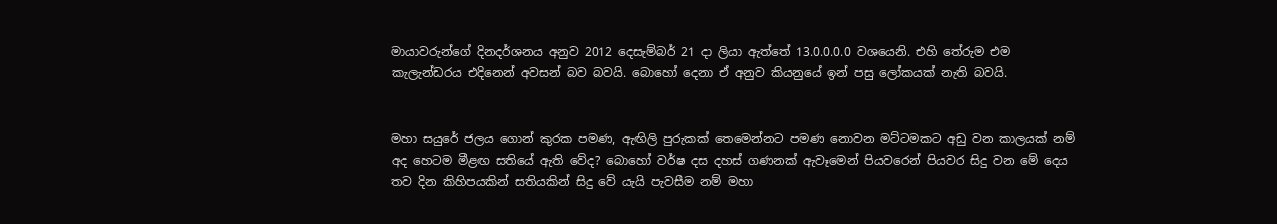මායාවරුන්ගේ දිනදර්ශනය අනුව 2012 දෙසැම්බර් 21 දා ලියා ඇත්තේ 13.0.0.0.0 වශයෙනි. එහි තේරුම එම කැලැන්ඩරය එදිනෙන් අවසන් බව බවයි. බොහෝ දෙනා ඒ අනුව කියනුයේ ඉන් පසු ලෝකයක් නැති බවයි.


මහා සයුරේ ජලය ගොන් කුරක පමණ, ඇඟිලි පුරුකක් තෙමෙන්නට පමණ නොවන මට්ටමකට අඩු වන කාලයක් නම් අද හෙටම මීළඟ සතියේ ඇති වේද? බොහෝ වර්ෂ දස දහස් ගණනක් ඇවෑමෙන් පියවරෙන් පියවර සිදු වන මේ දෙය තව දින කිහිපයකින් සතියකින් සිදු වේ යැයි පැවසීම නම් මහා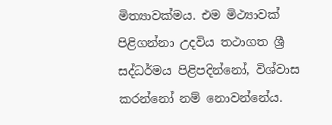මිත්‍යාවක්මය. එම මිථ්‍යාවක් පිළිගන්නා උදවිය තථාගත ශ්‍රී සද්ධර්මය පිළිපදින්නෝ, විශ්වාස කරන්නෝ නම් නොවන්නේය.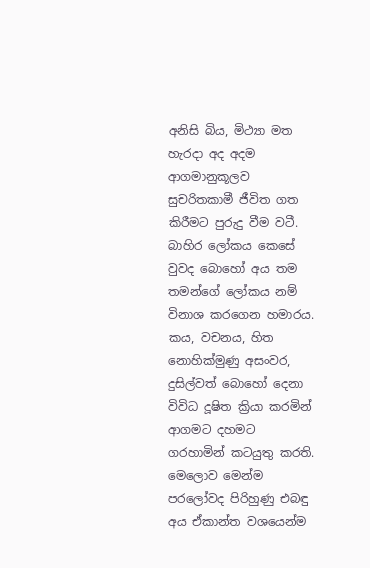අනිසි බිය, මිථ්‍යා මත හැරදා අද අදම ආගමානුකූලව සුචරිතකාමී ජීවිත ගත කිරීමට පුරුදු වීම වටී. බාහිර ලෝකය කෙසේ වුවද බොහෝ අය තම තමන්ගේ ලෝකය නම් විනාශ කරගෙන හමාරය. කය, වචනය, හිත නොහික්මුණු අසංවර, දුසිල්වත් බොහෝ දෙනා විවිධ දූෂිත ක්‍රියා කරමින් ආගමට දහමට ගරහාමින් කටයුතු කරති. මෙලොව මෙන්ම පරලෝවද පිරිහුණු එබඳු අය ඒකාන්ත වශයෙන්ම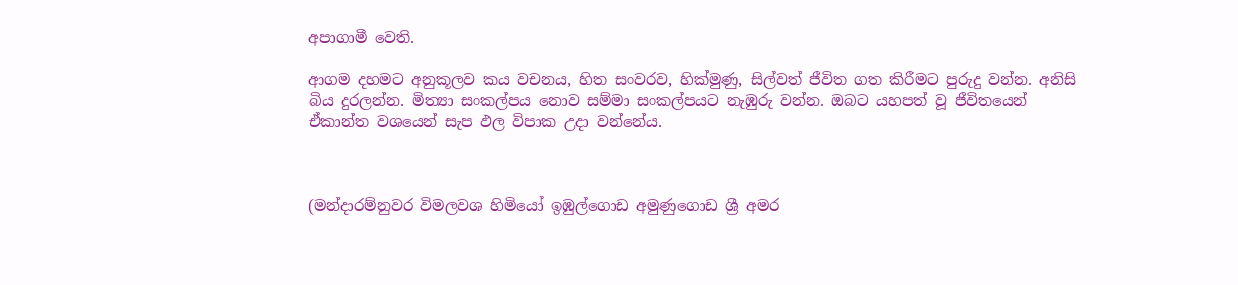අපාගාමී වෙති.

ආගම දහමට අනුකූලව කය වචනය, හිත සංවරව, හික්මුණු, සිල්වත් ජීවිත ගත කිරීමට පුරුදු වන්න. අනිසි බිය දුරලන්න. මිත්‍යා සංකල්පය නොව සම්මා සංකල්පයට නැඹුරු වන්න. ඔබට යහපත් වූ ජීවිතයෙන් ඒකාන්ත වශයෙන් සැප ඵල විපාක උදා වන්නේය.



(මන්දාරම්නුවර විමලවශ හිමියෝ ඉඹුල්ගොඩ අමුණුගොඩ ශ්‍රී අමර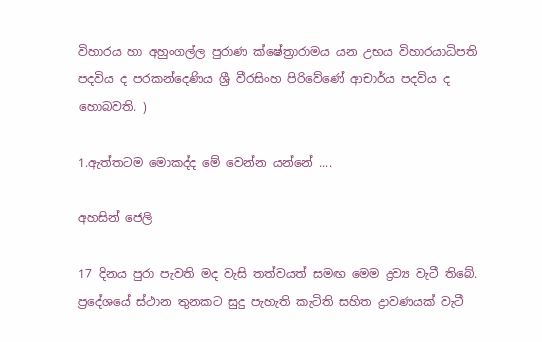විහාරය හා අහුංගල්ල පුරාණ ක්ෂේත්‍රාරාමය යන උභය විහාරයාධිපති පදවිය ද පරකන්දෙණිය ශ්‍රී වීරසිංහ පිරිවේණේ ආචාර්ය පදවිය ද හොබවති. )

1.ඇත්තටම මොකද්ද මේ වෙන්න යන්නේ ....

අහසින් ජෙලි

17 දිනය පුරා පැවති මද වැසි තත්වයත් සමඟ මෙම ද්‍රව්‍ය වැටී තිබේ.
ප්‍රදේශයේ ස්ථාන තුනකට සුදු පැහැති කැටිති සහිත ද්‍රාවණයක් වැටී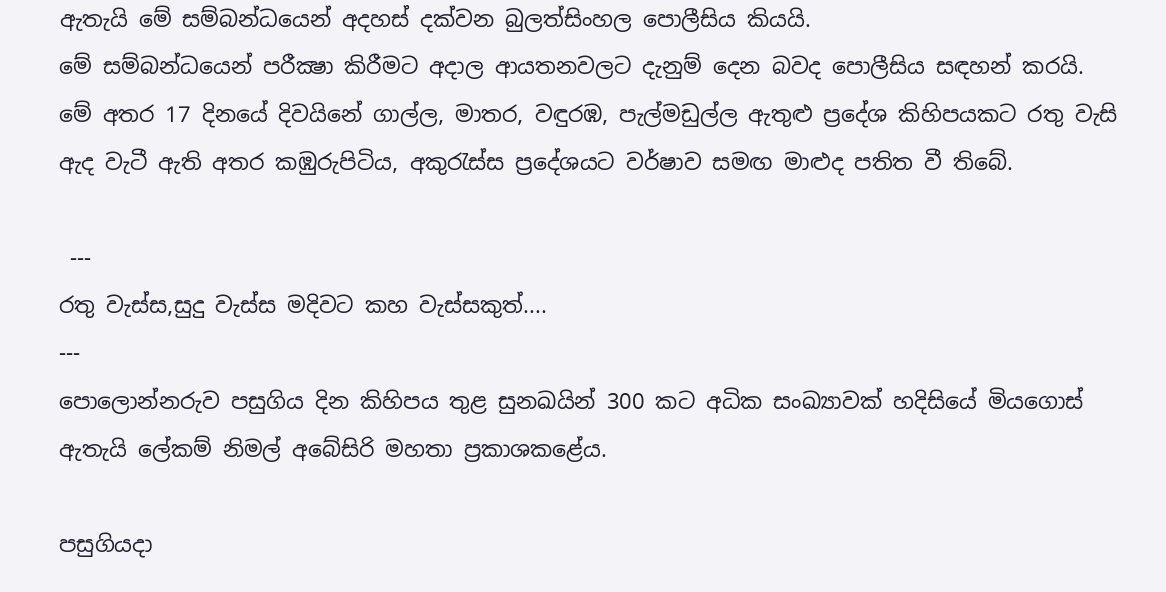ඇතැයි මේ සම්බන්ධයෙන් අදහස් දක්වන බුලත්සිංහල පොලීසිය කියයි.
මේ සම්බන්ධයෙන් පරීක්‍ෂා කිරීමට අදාල ආයතනවලට දැනුම් දෙන බවද පොලීසිය සඳහන් කරයි.
මේ අතර 17 දිනයේ දිවයිනේ ගාල්ල, මාතර, වඳුරඹ, පැල්මඩුල්ල ඇතුළු ප්‍රදේශ කිහිපයකට රතු වැසි ඇද වැටී ඇති අතර කඹුරුපිටිය, අකුරැස්‌ස ප්‍රදේශයට වර්ෂාව සමඟ මාළුද පතිත වී තිබේ.

 ---
රතු වැස්ස,සුදු වැස්ස මදිවට කහ වැස්සකුත්....
---
පොලොන්නරුව පසුගිය දින කිහිපය තුළ සුනඛයින් 300 කට අධික සංඛ්‍යාවක් හදිසියේ මියගොස් ඇතැයි ලේකම් නිමල් අබේසිරි මහතා ප්‍රකාශකළේය.

පසුගියදා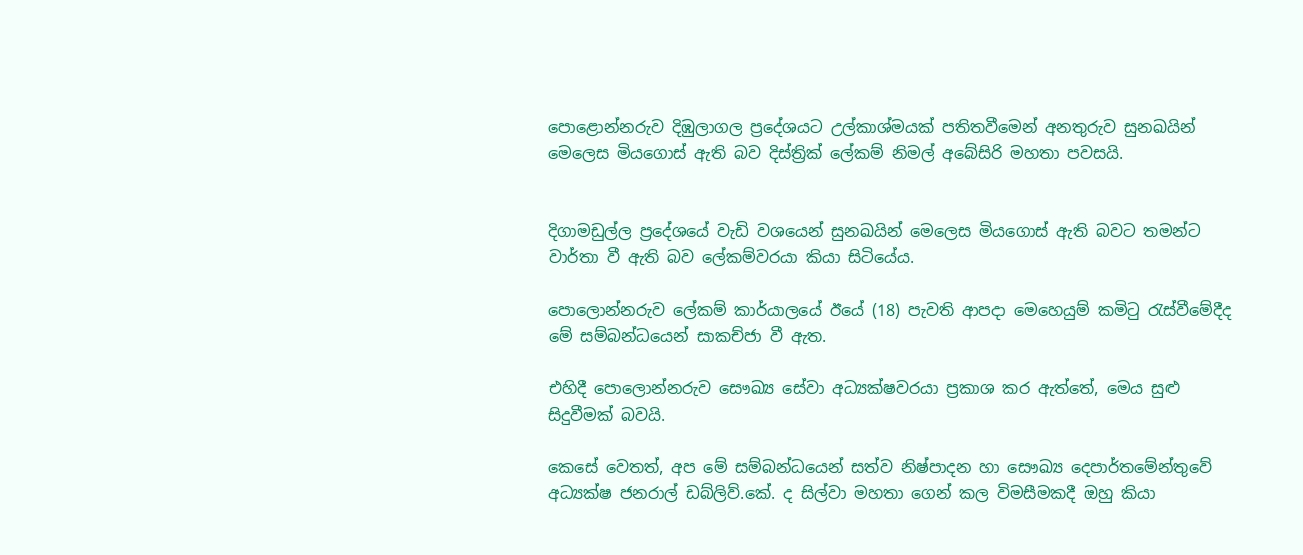පොළොන්නරුව දිඹුලාගල ප්‍රදේශයට උල්කාශ්මයක් පතිතවීමෙන් අනතුරුව සුනඛයින් මෙලෙස මියගොස් ඇති බව දිස්ත්‍රික් ලේකම් නිමල් අබේසිරි මහතා පවසයි.


දිගාමඩුල්ල ප්‍රදේශයේ වැඩි වශයෙන් සුනඛයින් මෙලෙස මියගොස් ඇති බවට තමන්ට වාර්තා වී ඇති බව ලේකම්වරයා කියා සිටියේය.

පොලොන්නරුව ලේකම් කාර්යාලයේ ඊයේ (18) පැවති ආපදා මෙහෙයුම් කමිටු රැස්වීමේදීද මේ සම්බන්ධයෙන් සාකච්ජා වී ඇත.

එහිදී පොලොන්නරුව සෞඛ්‍ය සේවා අධ්‍යක්ෂවරයා ප්‍රකාශ කර ඇත්තේ, මෙය සුළු සිදුවීමක් බවයි.

කෙසේ වෙතත්, අප මේ සම්බන්ධයෙන් සත්ව නිෂ්පාදන හා සෞඛ්‍ය දෙපාර්තමේන්තුවේ අධ්‍යක්ෂ ජනරාල් ඩබ්ලිව්.කේ. ද සිල්වා මහතා ගෙන් කල විමසීමකදී ඔහු කියා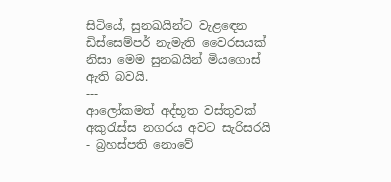සිටියේ, සුනඛයින්ට වැළඳෙන ඩිස්සෙම්පර් නැමැති වෛරසයක් නිසා මෙම සුනඛයින් මියගොස් ඇති බවයි.
---
ආලෝකමත් අද්භූත වස්තුවක් අකුරැස්ස නගරය අවට සැරිසරයි - බ්‍රහස්පති නොවේ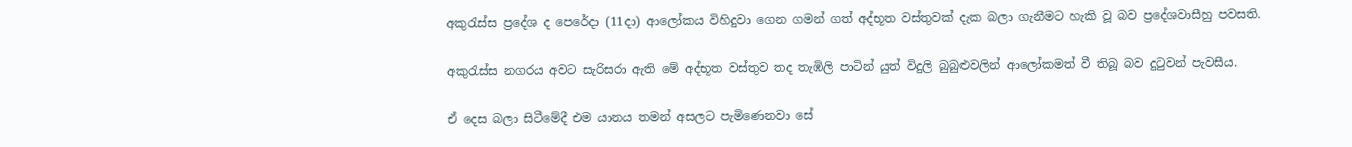අකුරැස්ස ප්‍රදේශ ද පෙරේදා (11දා) ආලෝකය විහිදුවා ගෙන ගමන් ගත් අද්භූත වස්තුවක් දැක බලා ගැනීමට හැකි වූ බව ප්‍රදේශවාසීහු පවසති.

අකුරැස්ස නගරය අවට සැරිසරා ඇති මේ අද්භූත වස්තුව තද තැඹිලි පාටින් යුත් විදුලි බුබුළුවලින් ආලෝකමත් වී තිබූ බව දුටුවන් පැවසීය.

ඒ දෙස බලා සිටීමේදී එම යානය තමන් අසලට පැමිණෙනවා සේ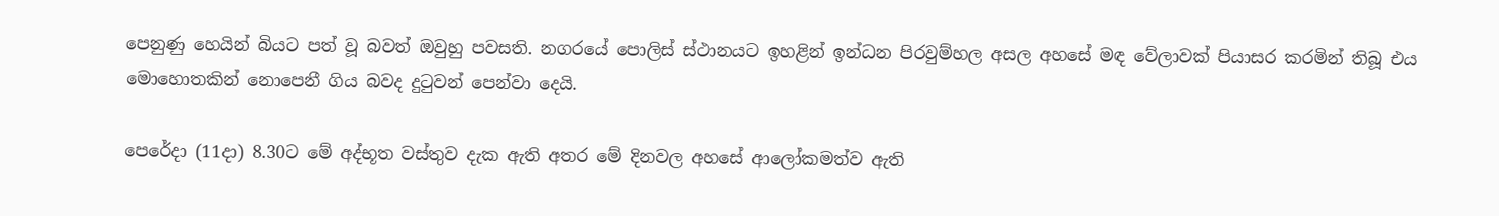පෙනුණු හෙයින් බියට පත් වූ බවත් ඔවුහු පවසති. නගරයේ පොලිස් ස්ථානයට ඉහළින් ඉන්ධන පිරවුම්හල අසල අහසේ මඳ වේලාවක් පියාසර කරමින් තිබූ එය මොහොතකින් නොපෙනී ගිය බවද දුටුවන් පෙන්වා දෙයි.

පෙරේදා (11දා) 8.30ට මේ අද්භූත වස්තුව දැක ඇති අතර මේ දිනවල අහසේ ආලෝකමත්ව ඇති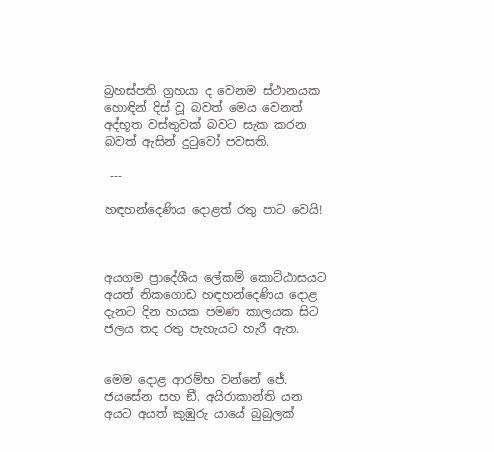බ්‍රහස්පති ග්‍රහයා ද වෙනම ස්ථානයක හොඳින් දිස් වූ බවත් මෙය වෙනත් අද්භූත වස්තුවක් බවට සැක කරන බවත් ඇසින් දුටුවෝ පවසති.

 ---

හඳහන්දෙණිය දොළත් රතු පාට වෙයි!



අයගම ප්‍රාදේශීය ලේකම් කොට්ඨාසයට අයත් නිකගොඩ හඳහන්දෙණිය දොළ දැනට දින හයක පමණ කාලයක සිට ජලය තද රතු පැහැයට හැරී ඇත.


මෙම දොළ ආරම්භ වන්නේ ජේ. ජයසේන සහ ඞී. අයිරාකාන්ති යන අයට අයත් කුඹුරු යායේ බුබුලක්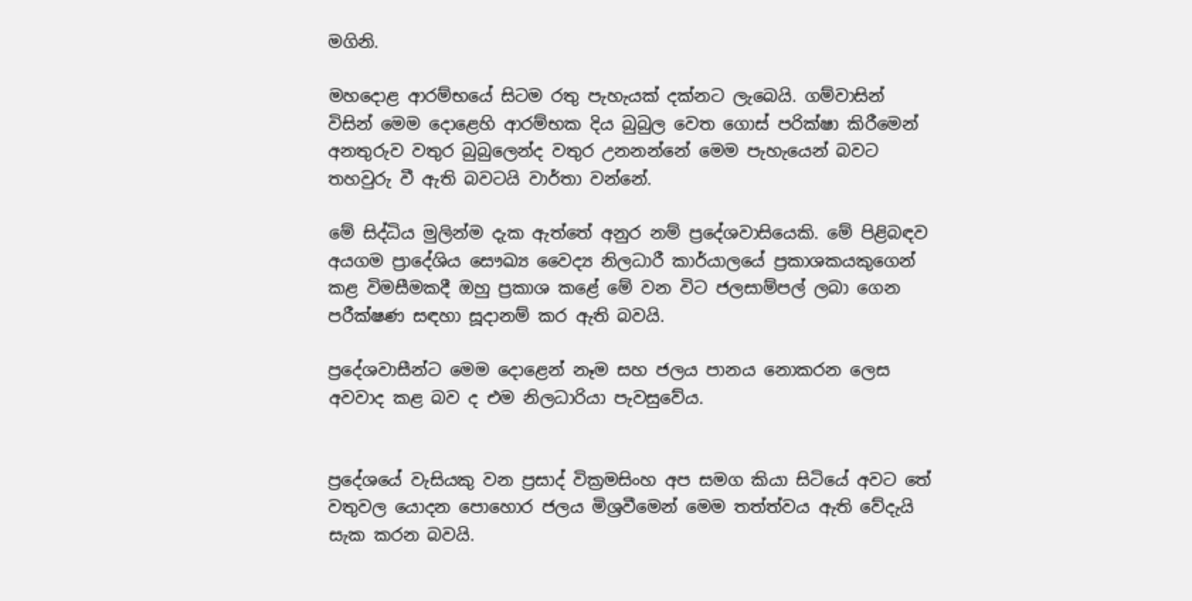මගිනි.

මහදොළ ආරම්භයේ සිටම රතු පැහැයක් දක්නට ලැබෙයි. ගම්වාසින් විසින් මෙම දොළෙහි ආරම්භක දිය බුබුල වෙත ගොස් පරික්ෂා කිරීමෙන් අනතුරුව වතුර බුබුලෙන්ද වතුර උනනන්නේ මෙම පැහැයෙන් බවට තහවුරු වී ඇති බවටයි වාර්තා වන්නේ.

මේ සිද්ධිය මුලින්ම දැක ඇත්තේ අනුර නම් ප්‍රදේශවාසියෙකි. මේ පිළිබඳව අයගම ප්‍රාදේශිය සෞඛ්‍ය වෛද්‍ය නිලධාරී කාර්යාලයේ ප්‍රකාශකයකුගෙන් කළ විමසීමකදී ඔහු ප්‍රකාශ කළේ මේ වන විට ජලසාම්පල් ලබා ගෙන පරීක්ෂණ සඳහා සූදානම් කර ඇති බවයි.

ප්‍රදේශවාසීන්ට මෙම දොළෙන් නෑම සහ ජලය පානය නොකරන ලෙස අවවාද කළ බව ද එම නිලධාරියා පැවසුවේය.


ප්‍රදේශයේ වැසියකු වන ප්‍රසාද් වික්‍රමසිංහ අප සමග කියා සිටියේ අවට තේ වතුවල යොදන පොහොර ජලය මිශ්‍රවීමෙන් මෙම තත්ත්වය ඇති වේදැයි සැක කරන බවයි.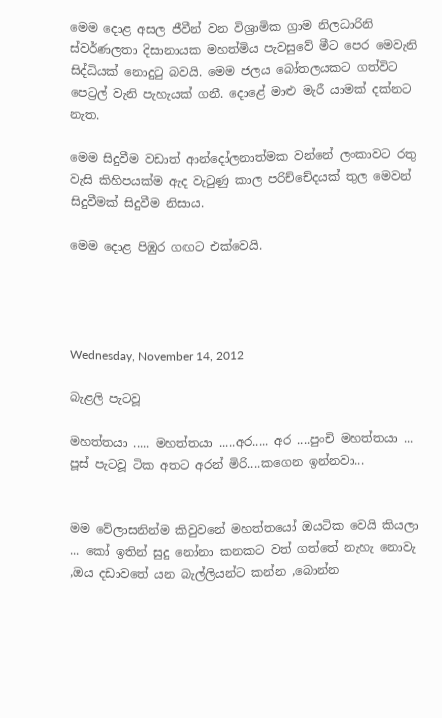මෙම දොළ අසල ජීවීන් වන විශ්‍රාමික ග්‍රාම නිලධාරිනි ස්වර්ණලතා දිසානායක මහත්මිය පැවසුවේ මීට පෙර මෙවැනි සිද්ධියක් නොදුටු බවයි. මෙම ජලය බෝතලයකට ගත්විට පෙට්‍රල් වැනි පැහැයක් ගනී. දොළේ මාළු මැරී යාමක් දක්නට නැත.

මෙම සිදුවීම වඩාත් ආන්දෝලනාත්මක වන්නේ ලංකාවට රතු වැසි කිහිපයක්ම ඇද වැටුණු කාල පරිච්චේදයක් තුල මෙවන් සිදුවීමක් සිදුවීම නිසාය.

මෙම දොළ පිඹුර ගඟට එක්වෙයි.




Wednesday, November 14, 2012

බැළලි පැටවූ

මහත්තයා ..... මහත්තයා .....අර..... අර ....පුංචි මහත්තයා ...
පූස් පැටවූ ටික අතට අරන් මිරි....කගෙන ඉන්නවා...


මම වේලාසනින්ම කිවුවනේ මහත්තයෝ ඔයටික වෙයි කියලා ... කෝ ඉතින් සුදු නෝනා කනකට වත් ගත්තේ නැහැ නොවැ ,ඔය දඩාවතේ යන බැල්ලියන්ට කන්න ,බොන්න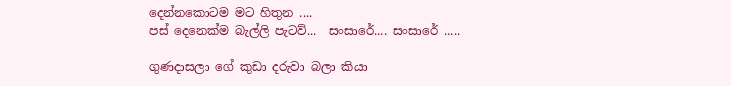දෙන්නකොටම මට හිතුන ....
පස් දෙනෙක්ම බැල්ලි පැටව්...  සංසාරේ.... සංසාරේ .....

ගුණදාසලා ගේ කුඩා දරුවා බලා කියා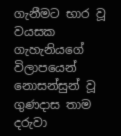ගැනීමට භාර වූ වයසක ගැහැනියගේ විලාපයෙන් නොසන්සුන් වූ ගුණදාස තාම දරුවා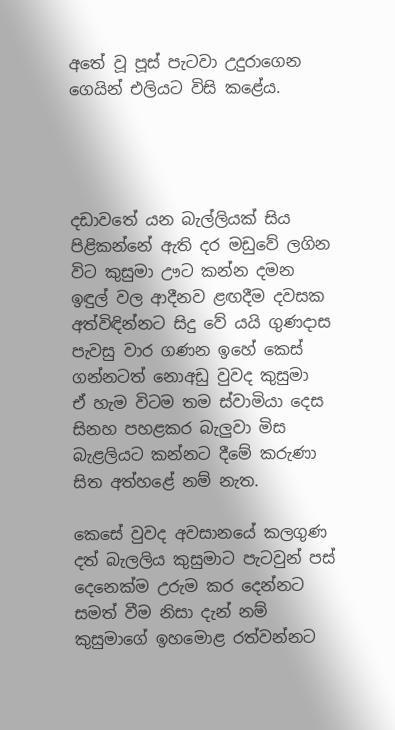අතේ වූ පූස් පැටවා උදුරාගෙන ගෙයින් එලියට විසි කළේය.




දඩාවතේ යන බැල්ලියක් සිය පිළිකන්නේ ඇති දර මඩුවේ ලගින විට කුසුමා ඌට කන්න දමන ඉඳුල් වල ආදීනව ළඟදීම දවසක අත්විඳින්නට සිදු වේ යයි ගුණදාස පැවසු වාර ගණන ඉහේ කෙස් ගන්නටත් නොඅඩු වුවද කුසුමා  ඒ හැම විටම තම ස්වාමියා දෙස සිනහ පහළකර බැලුවා මිස බැළලියට කන්නට දීමේ කරුණා සිත අත්හළේ නම් නැත.

කෙසේ වුවද අවසානයේ කලගුණ දත් බැලලිය කුසුමාට පැටවුන් පස් දෙනෙක්ම උරුම කර දෙන්නට සමත් වීම නිසා දැන් නම් කුසුමාගේ ඉහමොළ රත්වන්නට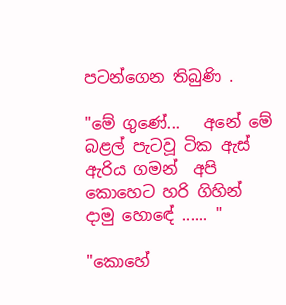පටන්ගෙන තිබුණි .

"මේ ගුණේ...   අනේ මේ බළල් පැටවූ ටික ඇස් ඇරිය ගමන්  අපි කොහෙට හරි ගිහින් දාමු හොඳේ ...... "

"කොහේ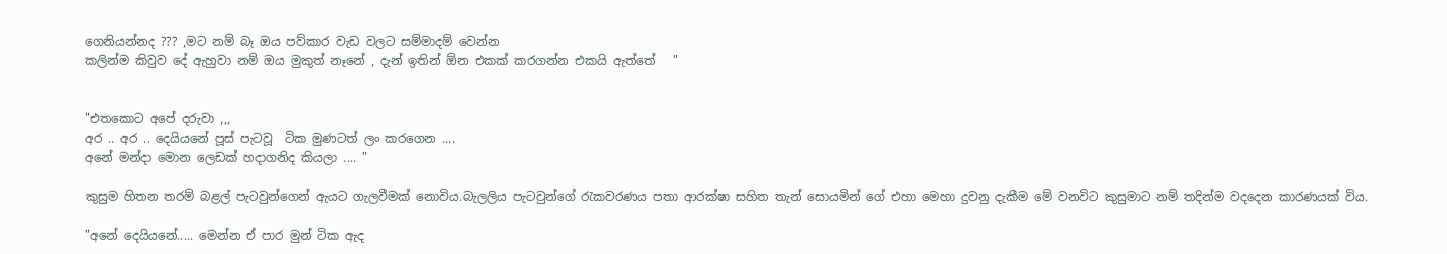ගෙනියන්නද ??? ,මට නම් බෑ ඔය පව්කාර වැඩ වලට සම්මාදම් වෙන්න
කලින්ම කිවුව දේ ඇහුවා නම් ඔය මුකුත් නෑනේ , දැන් ඉතින් ඕන එකක් කරගන්න එකයි ඇත්තේ   "


"එතකොට අපේ දරුවා ,,,
අර .. අර .. දෙයියනේ පූස් පැටවූ  ටික මුණටත් ලං කරගෙන ....
අනේ මන්දා මොන ලෙඩක් හදාගනිද කියලා .... "

කුසුම හිතන තරම් බළල් පැටවුන්ගෙන් ඇයට ගැලවීමක් නොවිය.බැලලිය පැටවුන්ගේ රැකවරණය පතා ආරක්ෂා සහිත තැන් සොයමින් ගේ එහා මෙහා දුවනු දැකීම මේ වනවිට කුසුමාට නම් තදින්ම වදදෙන කාරණයක් විය.

"අනේ දෙයියනේ..... මෙන්න ඒ පාර මුන් ටික ඇද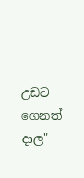උඩට ගෙනත් දාල"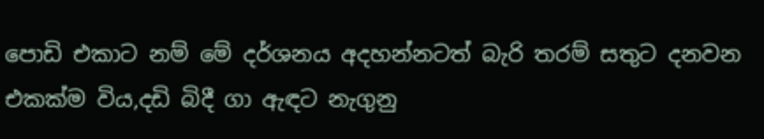පොඩි එකාට නම් මේ දර්ශනය අදහන්නටත් බැරි තරම් සතුට දනවන එකක්ම විය,දඩි බිදී ගා ඇඳට නැගුනු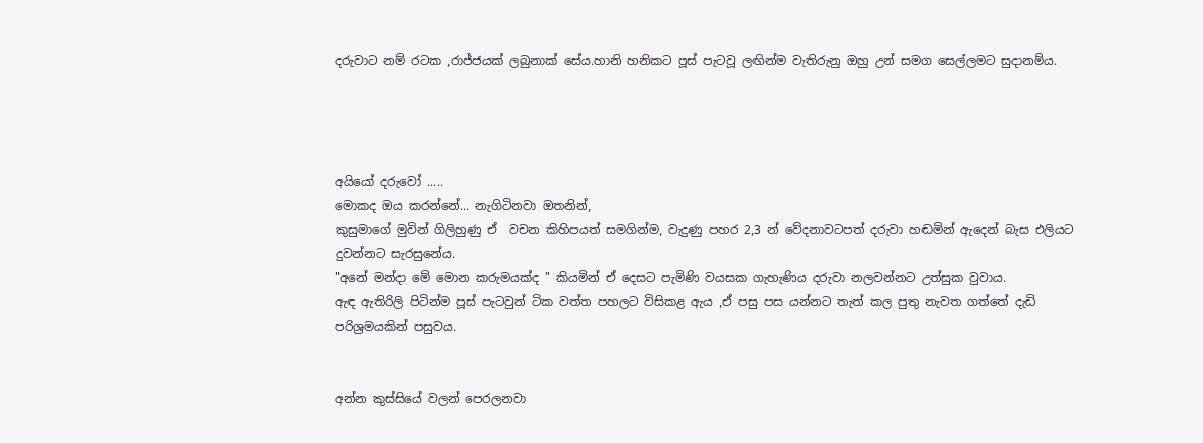දරුවාට නම් රටක ,රාජ්ජයක් ලබුනාක් සේය.හානි හනිකට පූස් පැටවූ ලඟින්ම වැතිරුනු ඔහු උන් සමග සෙල්ලමට සුදානම්ය.




අයියෝ දරුවෝ .....
මොකද ඔය කරන්නේ... නැගිටිනවා ඔතනින්,
කුසුමාගේ මුවින් ගිලිහුණු ඒ  වචන කිහිපයත් සමගින්ම, වැදුණු පහර 2,3 න් වේදනාවටපත් දරුවා හඬමින් ඇදෙන් බැස එලියට දුවන්නට සැරසුනේය.
"අනේ මන්දා මේ මොන කරුමයක්ද " කියමින් ඒ දෙසට පැමිණි වයසක ගැහැණිය දරුවා නලවන්නට උත්සුක වුවාය.
ඇඳ ඇතිරිලි පිටින්ම පූස් පැටවුන් ටික වත්ත පහලට විසිකළ ඇය ,ඒ පසු පස යන්නට තැත් කල පුතු නැවත ගත්තේ දැඩි පරිශ්‍රමයකින් පසුවය.


අන්න කුස්සියේ වලන් පෙරලනවා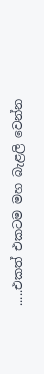.....එකත් එකටම මහ බැළලි වෙන්න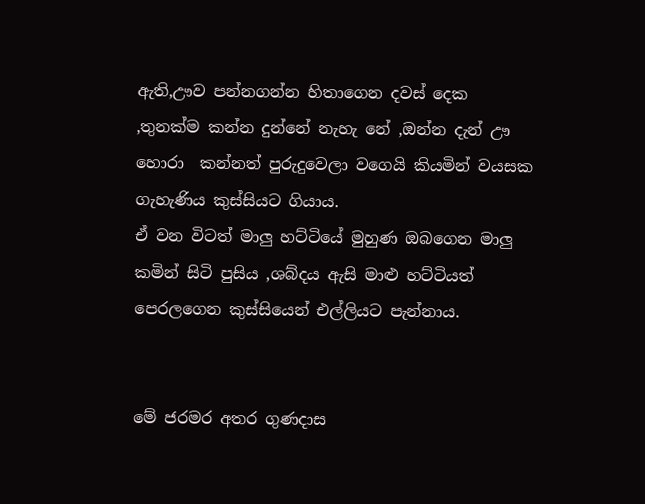ඇති,ඌව පන්නගන්න හිතාගෙන දවස් දෙක ,තුනක්ම කන්න දුන්නේ නැහැ නේ ,ඔන්න දැන් ඌ හොරා  කන්නත් පුරුදුවෙලා වගෙයි කියමින් වයසක ගැහැණිය කුස්සියට ගියාය.
ඒ වන විටත් මාලු හට්ටියේ මුහුණ ඔබගෙන මාලු කමින් සිටි පුසිය ,ශබ්දය ඇසි මාළු හට්ටියත් පෙරලගෙන කුස්සියෙන් එල්ලියට පැන්නාය.


මේ ජරමර අතර ගුණදාස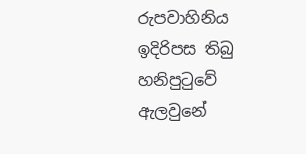රුපවාහිනිය ඉදිරිපස තිබු හනිපුටුවේ ඇලවුනේ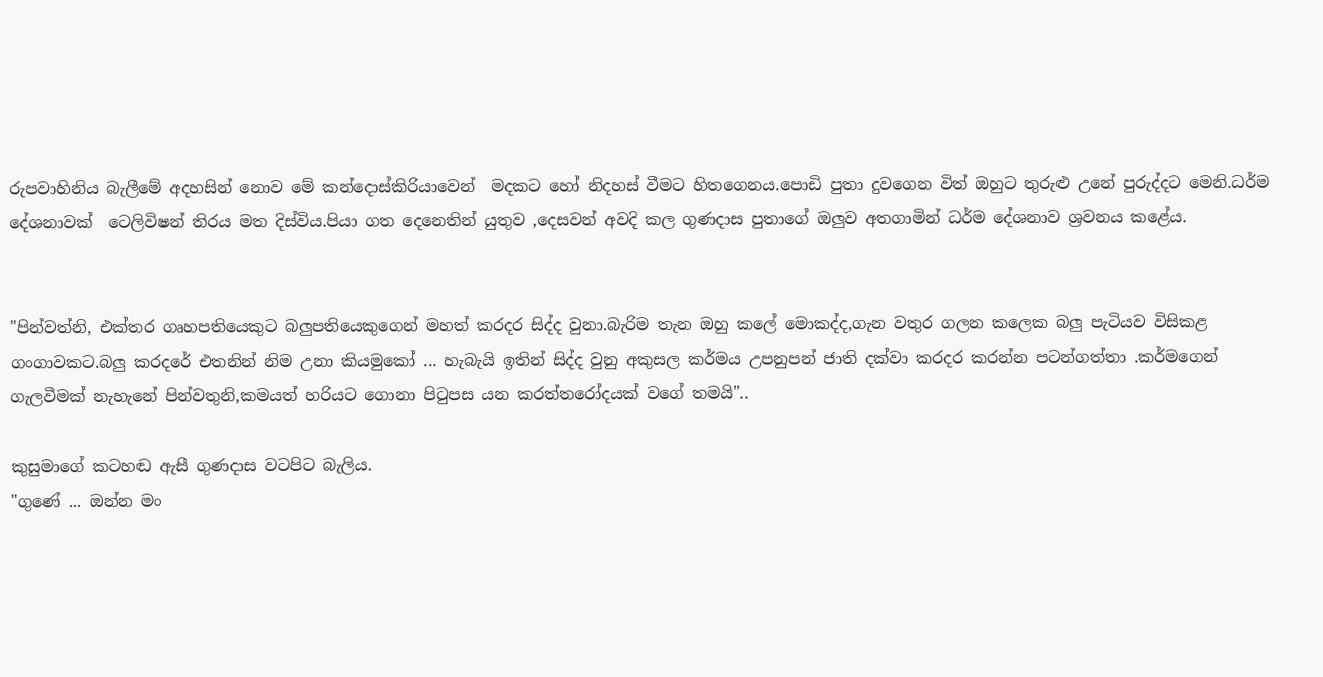රුපවාහිනිය බැලීමේ අදහසින් නොව මේ කන්දොස්කිරියාවෙන්  මදකට හෝ නිදහස් වීමට හිතගෙනය.පොඩි පුතා දුවගෙන විත් ඔහුට තුරුළු උනේ පුරුද්දට මෙනි.ධර්ම දේශනාවක්  ටෙලිවිෂන් තිරය මත දිස්විය.පියා ගත දෙනෙතින් යුතුව ,දෙසවන් අවදි කල ගුණදාස පුතාගේ ඔලුව අතගාමින් ධර්ම දේශනාව ශ්‍රවනය කළේය.


"පින්වත්නි, එක්තර ගෘහපතියෙකුට බලුපතියෙකුගෙන් මහත් කරදර සිද්ද වුනා.බැරිම තැන ඔහු කලේ මොකද්ද,ගැන වතුර ගලන කලෙක බලු පැටියව විසිකළ ගංගාවකට.බලු කරදරේ එතනින් නිම උනා කියමුකෝ ... හැබැයි ඉතින් සිද්ද වුනු අකුසල කර්මය උපනුපන් ජාති දක්වා කරදර කරන්න පටන්ගත්තා .කර්මගෙන් ගැලවීමක් නැහැනේ පින්වතුනි,කමයත් හරියට ගොනා පිටුපස යන කරත්තරෝදයක් වගේ තමයි"..

කුසුමාගේ කටහඬ ඇසී ගුණදාස වටපිට බැලිය.
"ගුණේ ... ඔන්න මං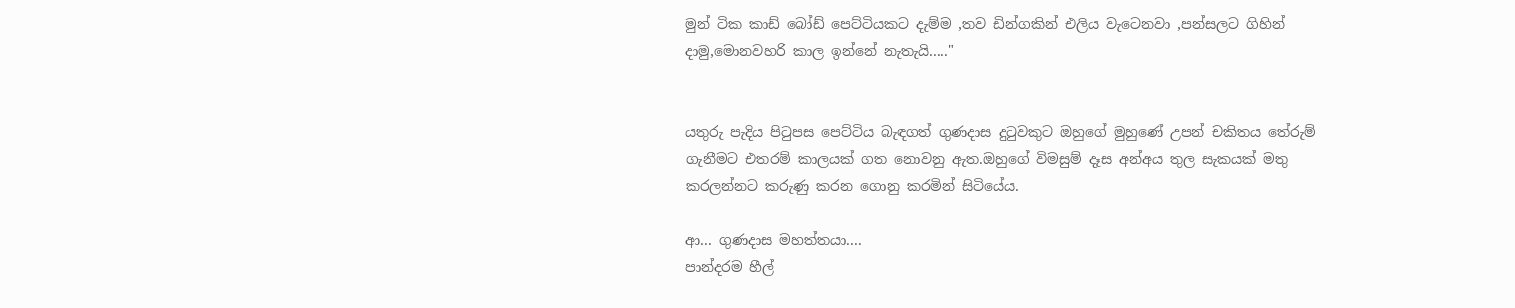මුන් ටික කාඩ් බෝඩ් පෙට්ටියකට දැම්ම ,තව ඩින්ගකින් එලිය වැටෙනවා ,පන්සලට ගිහින් දාමු,මොනවහරි කාල ඉන්නේ නැතැයි....."


යතුරු පැදිය පිටුපස පෙට්ටිය බැඳගත් ගුණදාස දුටුවකුට ඔහුගේ මුහුණේ උපන් චකිතය තේරුම් ගැනීමට එතරම් කාලයක් ගත නොවනු ඇත.ඔහුගේ විමසුම් දෑස අන්අය තුල සැකයක් මතු කරලන්නට කරුණු කරන ගොනු කරමින් සිටියේය.

ආ... ගුණදාස මහත්තයා....
පාන්දරම හීල්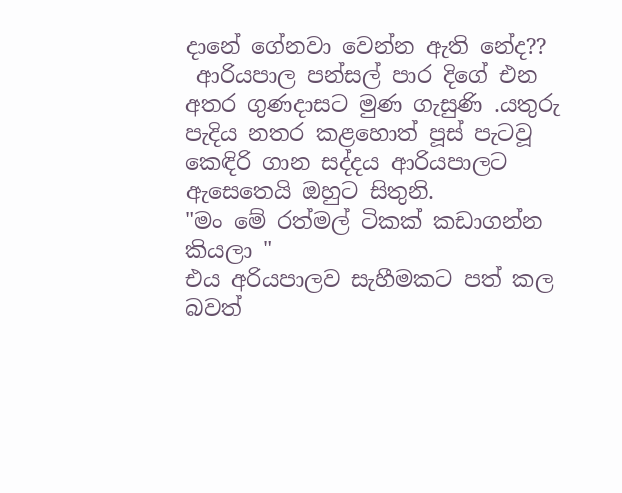දානේ ගේනවා වෙන්න ඇති නේද??
 ආරියපාල පන්සල් පාර දිගේ එන අතර ගුණදාසට මුණ ගැසුණි .යතුරු පැදිය නතර කළහොත් පූස් පැටවූ කෙඳිරි ගාන සද්දය ආරියපාලට ඇසෙතෙයි ඔහුට සිතුනි.
"මං මේ රත්මල් ටිකක් කඩාගන්න කියලා "
එය අරියපාලව සැහීමකට පත් කල බවත්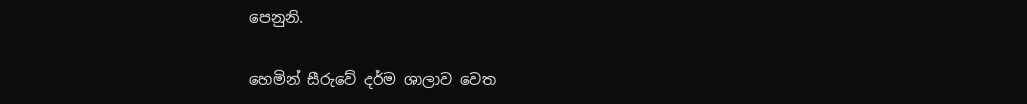පෙනුනි.

හෙමින් සීරුවේ දර්ම ශාලාව වෙත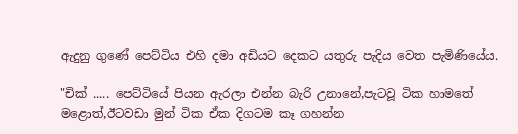ඇදුනු ගුණේ පෙට්ටිය එහි දමා අඩියට දෙකට යතුරු පැදිය වෙත පැමිණියේය.

"චික් ..... පෙට්ටියේ පියන ඇරලා එන්න බැරි උනානේ,පැටවූ ටික හාමතේ මළොත්,ඊටවඩා මුන් ටික ඒක දිගටම කෑ ගහන්න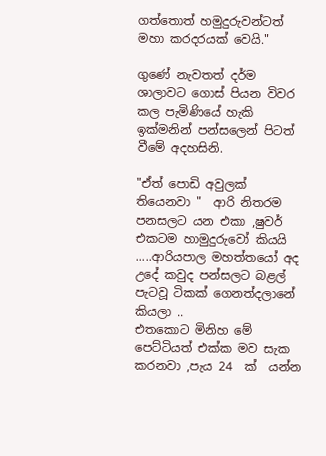ගත්තොත් හමුදුරුවන්ටත් මහා කරදරයක් වෙයි."

ගුණේ නැවතත් දර්ම ශාලාවට ගොස් පියන විවර කල පැමිණියේ හැකි ඉක්මනින් පන්සලෙන් පිටත් වීමේ අදහසිනි.

"ඒත් පොඩි අවුලක්‌ තියෙනවා "  ආරි නිතරම පනසලට යන එකා ,ෂුවර් එකටම හාමුදුරුවෝ කියයි .....ආරියපාල මහත්තයෝ අද උදේ කවුද පන්සලට බළල් පැටවූ ටිකක් ගෙනත්දලානේ කියලා ..
එතකොට මිනිහ මේ පෙට්ටියත් එක්ක මව සැක කරනවා ,පැය 24  ක්  යන්න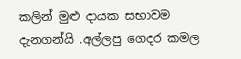කලින් මුළු දායක සභාවම දැනගන්යි .අල්ලපු ගෙදර කමල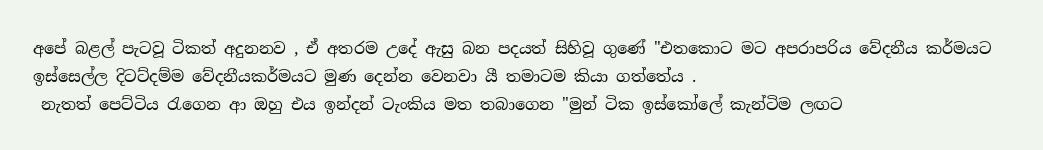අපේ බළල් පැටවූ ටිකත් අදුනනව , ඒ අතරම උදේ ඇසු බන පදයත් සිහිවූ ගුණේ "එතකොට මට අපරාපරිය වේදනීය කර්මයට ඉස්සෙල්ල දිටට්දම්ම වේදනීයකර්මයට මුණ දෙන්න වෙනවා යී තමාටම කියා ගත්තේය .
 නැතත් පෙට්ටිය රැගෙන ආ ඔහු එය ඉන්දන් ටැංකිය මත තබාගෙන "මුන් ටික ඉස්කෝලේ කැන්ටිම ලඟට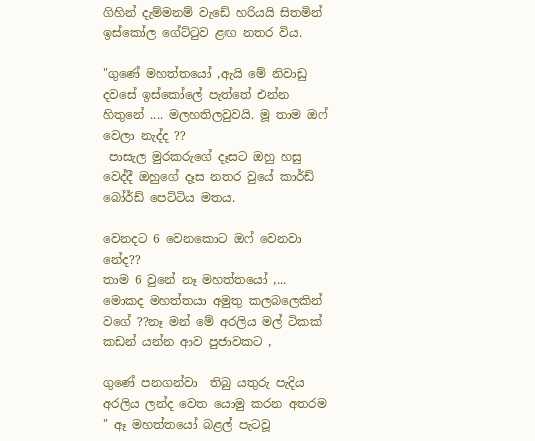ගිහින් දැම්මනම් වැඩේ හරියයි සිතමින් ඉස්කෝල ගේට්ටුව ළඟ නතර විය.

"ගුණේ මහත්තයෝ ,ඇයි මේ නිවාඩු දවසේ ඉස්කෝලේ පැත්තේ එන්න හිතුනේ .... මලහතිලවුවයි. මූ තාම ඔෆ් වෙලා නැද්ද ??
 පාසැල මුරකරුගේ දෑසට ඔහු හසු වෙද්දී ඔහුගේ දෑස නතර වුයේ කාර්ඩ් බෝර්ඩ් පෙට්ටිය මතය.

වෙනදට 6 වෙනකොට ඔෆ් වෙනවා නේද??
තාම 6 වුනේ නෑ මහත්තයෝ ,... මොකද මහත්තයා අමුතු කලබලෙකින් වගේ ??නෑ මන් මේ අරලිය මල් ටිකක් කඩන් යන්න ආව පුජාවකට ,

ගුණේ පනගන්වා  තිබු යතුරු පැදිය අරලිය ලන්ද වෙත යොමු කරන අතරම " ඈ මහත්තයෝ බළල් පැටවූ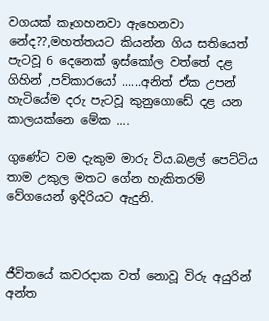වගයක් කෑගහනවා ඇහෙනවා නේද??,මහත්තයට කියන්න ගිය සතියෙත් පැටවූ 6 දෙනෙක් ඉස්කෝල වත්තේ දළ ගිහින් ,පව්කාරයෝ ......අනිත් ඒක උපන් හැටියේම දරු පැටවූ කුනුගොඩේ දළ යන කාලයක්නෙ මේක ....

ගුණේට වම දැකුම මාරු විය.බළල් පෙට්ටිය තාම උකුල මතට ගේන හැකිතරම් වේගයෙන් ඉදිරියට ඇදුනි.



ජීවිතයේ කවරදාක වත් නොවූ විරු අයුරින් අන්ත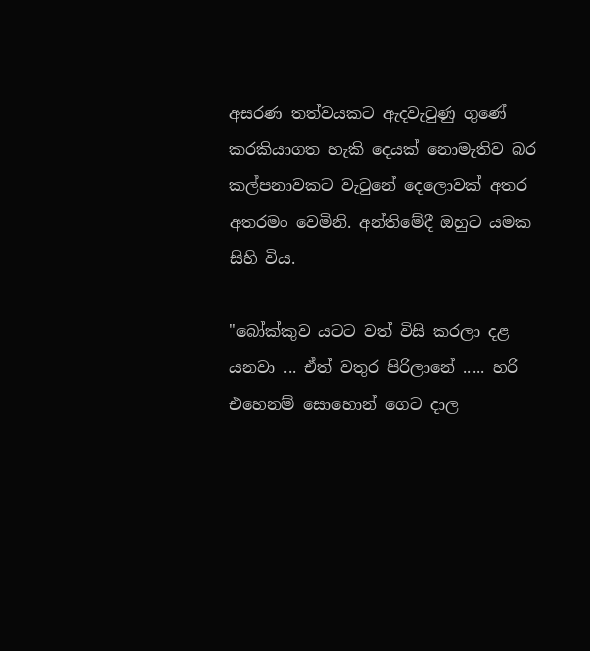අසරණ තත්වයකට ඇදවැටුණු ගුණේ කරකියාගත හැකි දෙයක් නොමැතිව බර කල්පනාවකට වැටුනේ දෙලොවක් අතර අතරමං වෙමිනි. අන්තිමේදී ඔහුට යමක සිහි විය.

"බෝක්කුව යටට වත් විසි කරලා දළ යනවා ... ඒත් වතුර පිරිලානේ ..... හරි එහෙනම් සොහොන් ගෙට දාල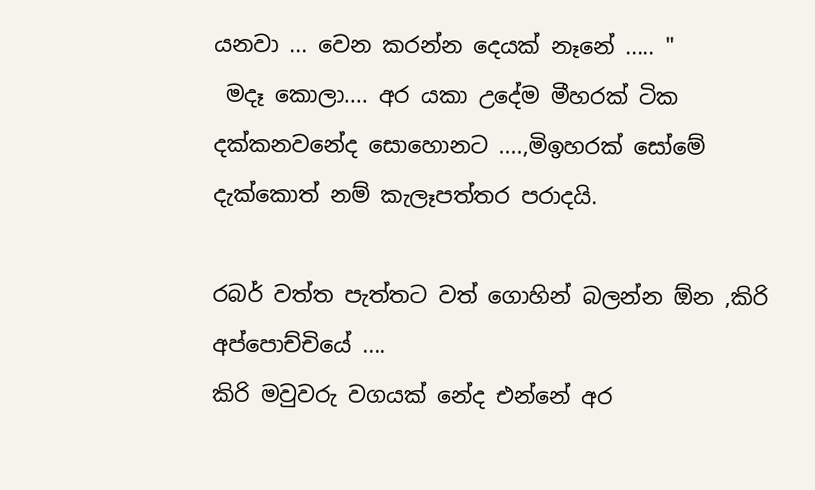යනවා ... වෙන කරන්න දෙයක් නෑනේ ..... "
 මදෑ කොලා.... අර යකා උදේම මීහරක්‌ ටික දක්කනවනේද සොහොනට ....,මිඉහරක් සෝමේ දැක්කොත් නම් කැලෑපත්තර පරාදයි.

රබර් වත්ත පැත්තට වත් ගොහින් බලන්න ඕන ,කිරි අප්පොච්චියේ ....
කිරි මවුවරු වගයක් නේද එන්නේ අර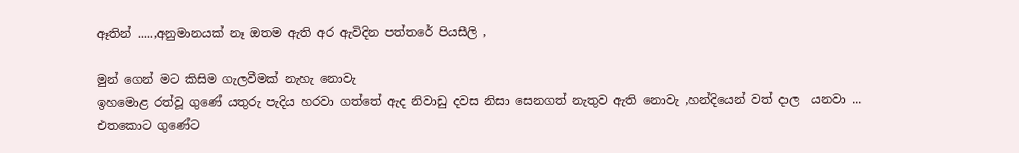ඈතින් .....,අනුමානයක් නෑ ඔතම ඇති අර ඇවිදින පත්තරේ පියසීලි ,

මුන් ගෙන් මට කිසිම ගැලවීමක් නැහැ නොවැ
ඉහමොළ රත්වූ ගුණේ යතුරු පැදිය හරවා ගත්තේ ඇද නිවාඩු දවස නිසා සෙනගත් නැතුව ඇති නොවැ ,හන්දියෙන් වත් දාල  යනවා ...
එතකොට ගුණේට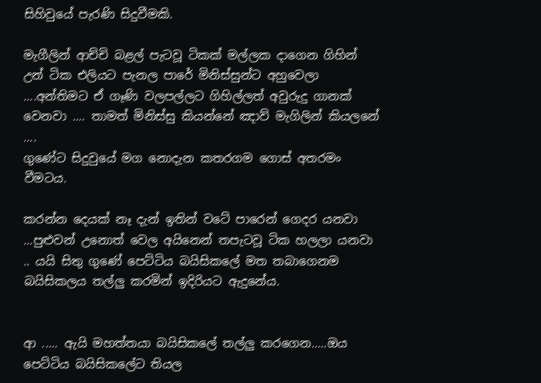සිහිවුයේ පැරණි සිදුවීමකි.

මැගීලින් ආච්චි බළල් පැටවූ ටිකක් මල්ලක දාගෙන ගිහින් උන් ටික එලියට පැනල පාරේ මිනිස්සුන්ට අහුවෙලා ....අන්තිමට ඒ ගෑණි වලපල්ලට ගිහිල්ලත් අවුරුදු ගානක් වෙනවා .... තාමත් මිනිස්සු කියන්නේ ඤාව් මැගිලින් කියලනේ ....
ගුණේට සිදුවුයේ මග නොදැන කතරගම ගොස් අතරමං වීමටය.

කරන්න දෙයක් නෑ දැන් ඉතින් වටේ පාරෙන් ගෙදර යනවා ...පුළුවන් උනොත් වෙල අයිනෙන් තපැටවූ ටික හලලා යනවා .. යයි සිතු ගුණේ පෙට්ටිය බයිසිකලේ මත තබාගෙනම බයිසිකලය තල්ලු කරමින් ඉදිරියට ඇදුනේය.


ආ ..... ඇයි මහත්තයා බයිසිකලේ තල්ලු කරගෙන.....ඔය පෙට්ටිය බයිසිකලේට තියල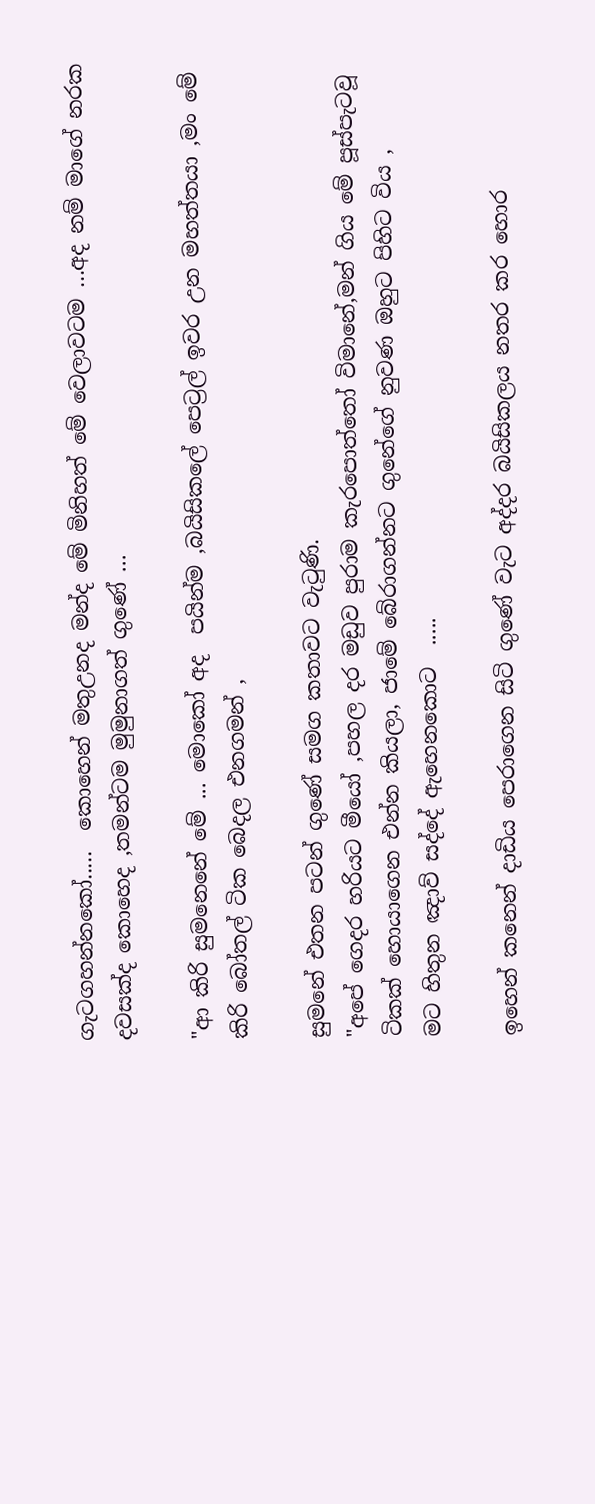ගැටගහන්නකෝ.....  කොහෙන් මතුඋනද මන්ද මේ මිනිහත් මේ වෙලාවටම ...අද නම් මාගේ නරක දවසක්ද කොහෙද ,තමන්ටම මුමුනාගත් ගුණේ ...

"ආ කිරි සුමනෙනේ මේ ... මොකෝ අද  පයින්ම ,බයිසිකලේ පෙට්‍රල් ඉවර උන මහත්තයා ,මං මේ කිරි බෝතල් ටික බෙදල එනගමන් ,

සුමනේ එතන පටන් ගුණේ සමග කතාවට වැටුණි.
"අපේ ගෙදර හරියට මීයෝ ,පහල දර මඩුව පුරාම කැරපොත්තෝ විමානේ,මන් ගිය මේ පූස්පැටවූ ටිකක් හොයාගෙන එන්න කියලා, ජාමේ බේරාගන්නට ගුනේගේ නුවණ ඔහුට පිහිට විය ,
මට හිතුන ඤාව් සද්දේ ඇහෙනකොට  .....

ඉහෙන් කනෙන් දාඩිය පෙරාගෙන සිටි ගුණේ වැට අද්දර බයිසිකලය නතර කර හොර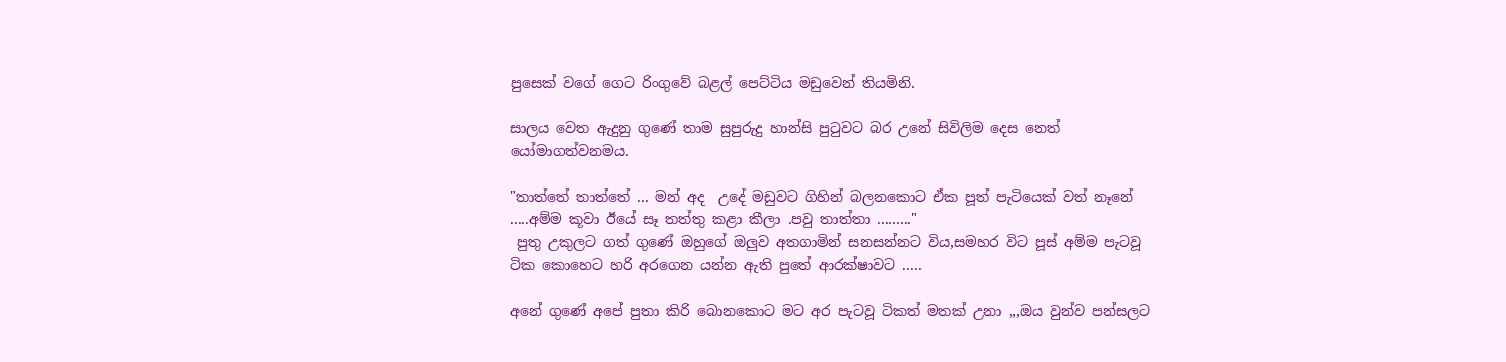පුසෙක් වගේ ගෙට රිංගුවේ බළල් පෙට්ටිය මඩුවෙන් තියමිනි.

සාලය වෙත ඇදුනු ගුණේ තාම සුපුරුදු හාන්සි පුටුවට බර උනේ සිවිලිම දෙස නෙත් යෝමාගත්වනමය.

"තාත්තේ තාත්තේ ... මන් අද  උදේ මඩුවට ගිහින් බලනකොට ඒක පූත් පැටියෙක් වත් නෑනේ .....අම්ම කූවා ඊයේ සෑ තත්තු කළා කීලා .පවු තාත්තා ........."
 පුතු උකුලට ගත් ගුණේ ඔහුගේ ඔලුව අතගාමින් සනසන්නට විය,සමහර විට පූස් අම්ම පැටවූ ටික කොහෙට හරි අරගෙන යන්න ඇති පුතේ ආරක්ෂාවට .....

අනේ ගුණේ අපේ පුතා කිරි බොනකොට මට අර පැටවූ ටිකත් මතක් උනා ,,,ඔය වුන්ව පන්සලට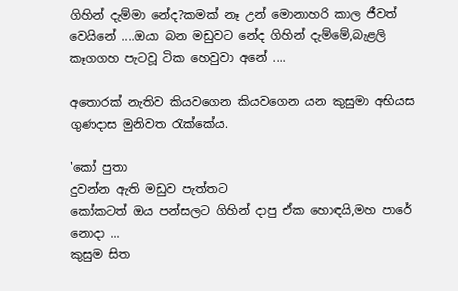ගිහින් දැම්මා නේද?කමක් නෑ උන් මොනාහරි කාල ජීවත් වෙයිනේ ....ඔයා බන මඩුවට නේද ගිහින් දැම්මේ,බැළලි කෑගගහ පැටවූ ටික හෙවුවා අනේ ....

අතොරක් නැතිව කියවගෙන කියවගෙන යන කුසුමා අභියස ගුණදාස මුනිවත රැක්කේය.

'කෝ පුතා
දුවන්න ඇති මඩුව පැත්තට
කෝකටත් ඔය පන්සලට ගිහින් දාපු ඒක හොඳයි,මහ පාරේ නොදා ...
කුසුම සිත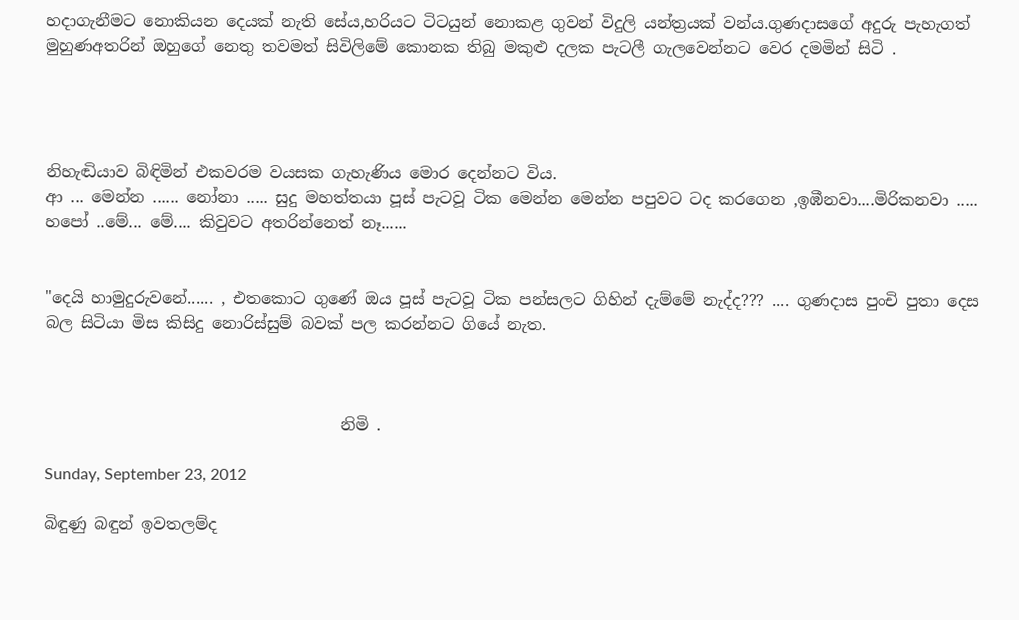හදාගැනීමට නොකියන දෙයක් නැති සේය,හරියට ටිටයුන් නොකළ ගුවන් විදුලි යන්ත්‍රයක් වන්ය.ගුණදාසගේ අදුරු පැහැගත් මුහුණඅතරින් ඔහුගේ නෙතු තවමත් සිවිලිමේ කොනක තිබු මකුළු දලක පැටලී ගැලවෙන්නට වෙර දමමින් සිටි .




නිහැඬියාව බිඳිමින් එකවරම වයසක ගැහැණිය මොර දෙන්නට විය.
ආ ... මෙන්න ...... නෝනා ..... සුදු මහත්තයා පූස් පැටවූ ටික මෙන්න මෙන්න පපුවට ටද කරගෙන ,ඉඹීනවා....මිරිකනවා .....
හපෝ ..මේ... මේ.... කිවුවට අතරින්නෙත් නෑ......


"දෙයි හාමුදුරුවනේ...... , එතකොට ගුණේ ඔය පූස් පැටවූ ටික පන්සලට ගිහින් දැම්මේ නැද්ද??? .... ගුණදාස පුංචි පුතා දෙස බල සිටියා මිස කිසිදු නොරිස්සුම් බවක් පල කරන්නට ගියේ නැත.



                                     නිමි .

Sunday, September 23, 2012

බිඳුණු බඳුන් ඉවතලම්ද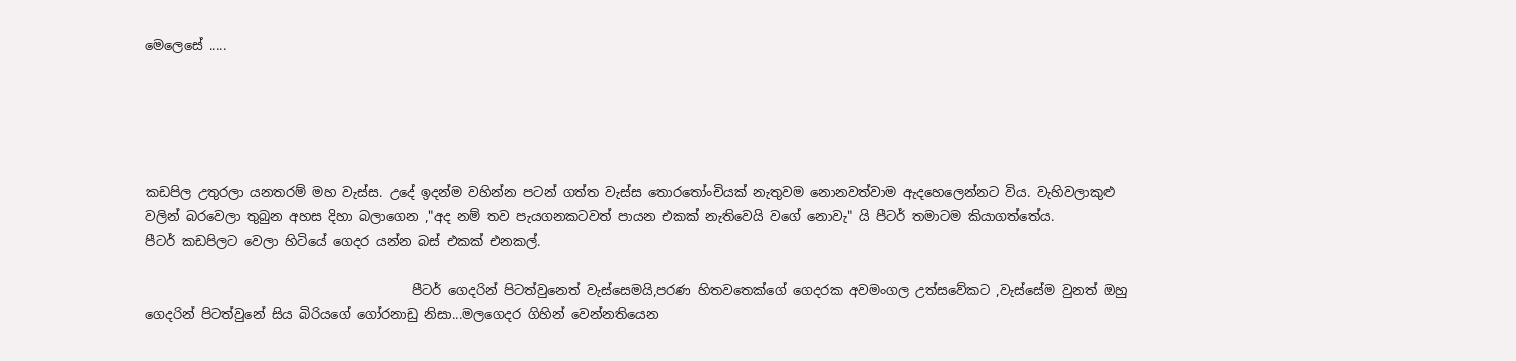මෙලෙසේ .....





කඩපිල උතුරලා යනතරම් මහ වැස්ස. උදේ ඉදන්ම වහින්න පටන් ගත්ත වැස්ස තොරතෝංචියක් නැතුවම නොනවත්වාම ඇදහෙලෙන්නට විය. වැහිවලාකුළු වලින් බරවෙලා තුබුන අහස දිහා බලාගෙන ,"අද නම් තව පැයගනකටවත් පායන එකක් නැතිවෙයි වගේ නොවැ" යි පීටර් තමාටම කියාගත්තේය.
පීටර් කඩපිලට වෙලා හිටියේ ගෙදර යන්න බස් එකක් එනකල්.

                                         පීටර් ගෙදරින් පිටත්වුනෙත් වැස්සෙමයි,පරණ හිතවතෙක්ගේ ගෙදරක අවමංගල උත්සවේකට ,වැස්සේම වුනත් ඔහු ගෙදරින් පිටත්වුනේ සිය බිරියගේ ගෝරනාඩු නිසා...මලගෙදර ගිහින් වෙන්නතියෙන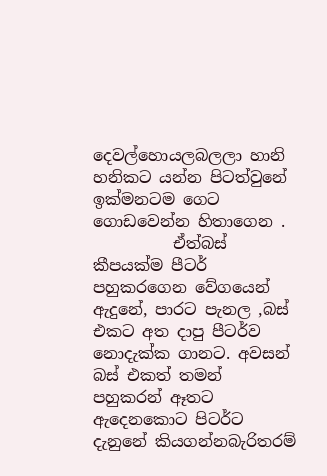දෙවල්හොයලබලලා හානි හනිකට යන්න පිටත්වුනේ ඉක්මනටම ගෙට ගොඩවෙන්න හිතාගෙන .
          ඒත්බස් කීපයක්ම පීටර් පහුකරගෙන වේගයෙන් ඇදුනේ, පාරට පැනල ,බස් එකට අත දාපු පීටර්ව නොදැක්ක ගානට. අවසන් බස් එකත් තමන් පහුකරන් ඈතට ඇදෙනකොට පිටර්ට දැනුනේ කියගන්නබැරිතරම්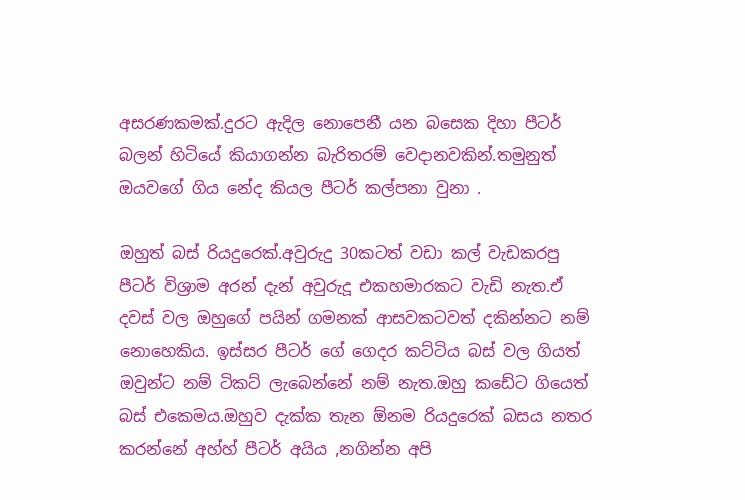අසරණකමක්.දුරට ඇදිල නොපෙනී යන බසෙක දිහා පීටර් බලන් හිටියේ කියාගන්න බැරිතරම් වෙදානවකින්.තමුනුත් ඔයවගේ ගිය නේද කියල පීටර් කල්පනා වුනා .

ඔහුත් බස් රියදුරෙක්.අවුරුදු 30කටත් වඩා කල් වැඩකරපු පීටර් විශ්‍රාම අරන් දැන් අවුරුදූ එකහමාරකට වැඩි නැත.ඒ දවස් වල ඔහුගේ පයින් ගමනක් ආසවකටවත් දකින්නට නම් නොහෙකිය. ඉස්සර පීටර් ගේ ගෙදර කට්ටිය බස් වල ගියත් ඔවුන්ට නම් ටිකට් ලැබෙන්නේ නම් නැත.ඔහු කඩේට ගියෙත් බස් එකෙමය.ඔහුව දැක්ක තැන ඕනම රියදුරෙක් බසය නතර කරන්නේ අහ්හ් පීටර් අයිය ,නගින්න අපි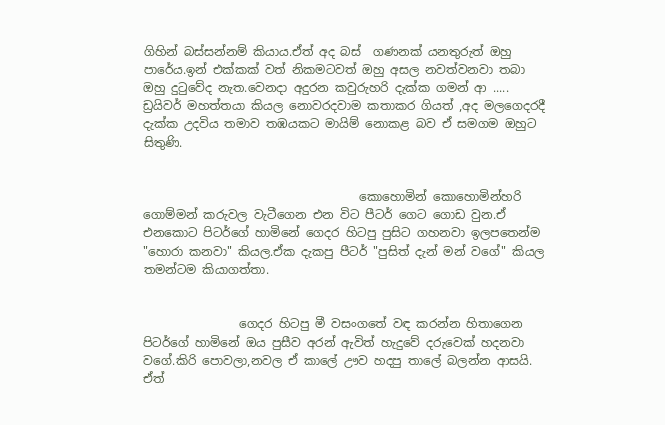ගිහින් බස්සන්නම් කියාය.ඒත් අද බස්  ගණනක් යනතුරුත් ඔහු පාරේය.ඉන් එක්කක් වත් නිකමටවත් ඔහු අසල නවත්වනවා තබා ඔහු දුටුවේද නැත.වෙනදා අදුරන කවුරුහරි දැක්ක ගමන් ආ ..... ඩ්‍රයිවර් මහත්තයා කියල නොවරදවාම කතාකර ගියත් ,අද මලගෙදරදී දැක්ක උදවිය තමාව තඹයකට මායිම් නොකළ බව ඒ සමගම ඔහුට සිතුණි.


                                    කොහොමින් කොහොමින්හරි ගොම්මන් කරුවල වැටීගෙන එන විට පීටර් ගෙට ගොඩ වුන.ඒ එනකොට පිටර්ගේ හාමිනේ ගෙදර හිටපු පුසිට ගහනවා ඉලපතෙන්ම "හොරා කනවා" කියල.ඒක දැකපු පීටර් "පුසිත් දැන් මන් වගේ" කියල තමන්ටම කියාගත්තා.


                ගෙදර හිටපු මී වසංගතේ වඳ කරන්න හිතාගෙන පිටර්ගේ හාමිනේ ඔය පුසීව අරන් ඇවිත් හැදුවේ දරුවෙක් හදනවා වගේ.කිරි පොවලා,නවල ඒ කාලේ ඌව හදපු තාලේ බලන්න ආසයි. ඒත්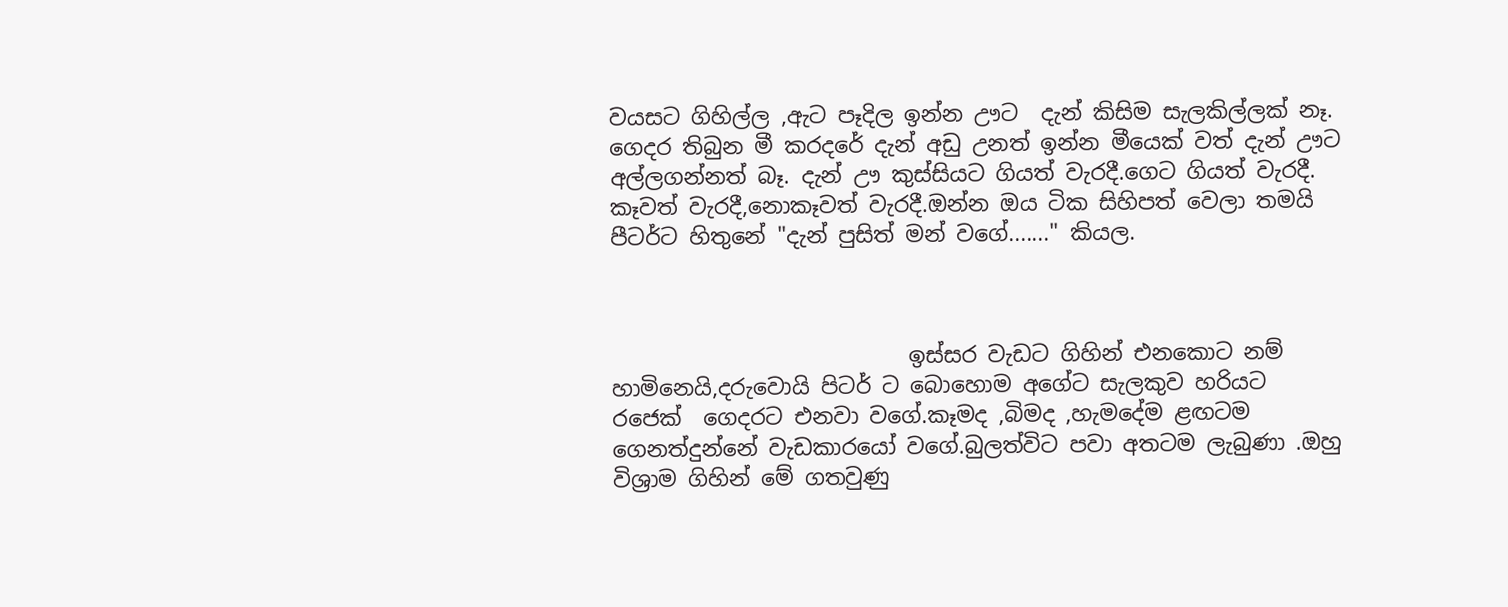වයසට ගිහිල්ල ,ඇට පෑදිල ඉන්න ඌට  දැන් කිසිම සැලකිල්ලක් නෑ. ගෙදර තිබුන මී කරදරේ දැන් අඩු උනත් ඉන්න මීයෙක් වත් දැන් ඌට අල්ලගන්නත් බෑ. දැන් ඌ කුස්සියට ගියත් වැරදී.ගෙට ගියත් වැරදී. කෑවත් වැරදී,නොකෑවත් වැරදී.ඔන්න ඔය ටික සිහිපත් වෙලා තමයි  පීටර්ට හිතුනේ "දැන් පුසිත් මන් වගේ......." කියල.



                           ඉස්සර වැඩට ගිහින් එනකොට නම් හාමිනෙයි,දරුවොයි පිටර් ට බොහොම අගේට සැලකුව හරියට රජෙක්  ගෙදරට එනවා වගේ.කෑමද ,බිමද ,හැමදේම ළඟටම ගෙනත්දුන්නේ වැඩකාරයෝ වගේ.බුලත්විට පවා අතටම ලැබුණා .ඔහු විශ්‍රාම ගිහින් මේ ගතවුණු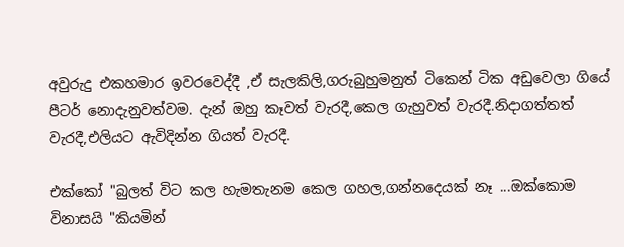අවුරුදු එකහමාර ඉවරවෙද්දී ,ඒ සැලකිලි,ගරුබුහුමනුත් ටිකෙන් ටික අඩුවෙලා ගියේ පීටර් නොදැනුවත්වම. දැන් ඔහු කෑවත් වැරදී,කෙල ගැහුවත් වැරදී.නිදාගත්තත් වැරදී,එලියට ඇවිදින්න ගියත් වැරදී.

එක්කෝ "බුලත් විට කල හැමතැනම කෙල ගහල,ගන්නදෙයක් නෑ ...ඔක්කොම විනාසයි "කියමින්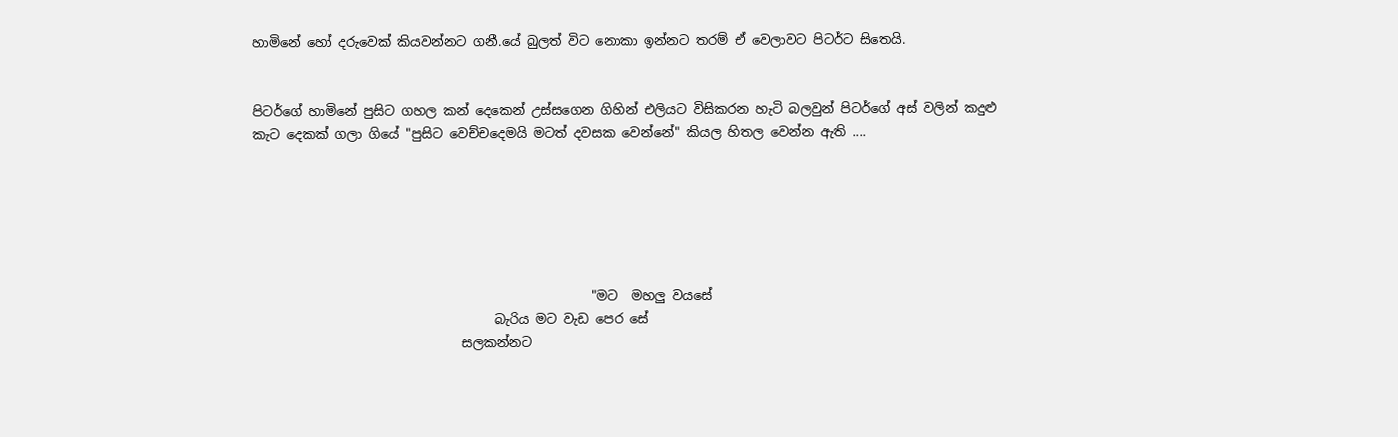හාමිනේ හෝ දරුවෙක් කියවන්නට ගනී.යේ බුලත් විට නොකා ඉන්නට තරම් ඒ වෙලාවට පිටර්ට සිතෙයි.


පිටර්ගේ හාමිනේ පුසිට ගහල කන් දෙකෙන් උස්සගෙන ගිහින් එලියට විසිකරන හැටි බලවුන් පිටර්ගේ අස් වලින් කදුළු කැට දෙකක් ගලා ගියේ "පුසිට වෙච්චදෙමයි මටත් දවසක වෙන්නේ" කියල හිතල වෙන්න ඇති ....






                                                    "මට  මහලු වයසේ
                                     බැරිය මට වැඩ පෙර සේ
                                සලකන්නට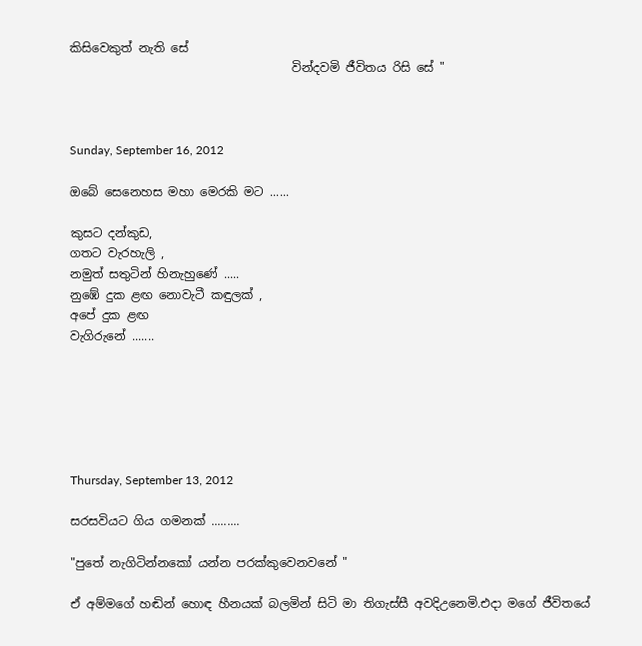කිසිවෙකුත් නැති සේ
                                     වින්දවමි ජීවිතය රිසි සේ "



Sunday, September 16, 2012

ඔබේ සෙනෙහස මහා මෙරකි මට ......

කුසට දන්කුඩ,
ගතට වැරහැලි ,
නමුත් සතුටින් හිනැහුණේ .....
නුඹේ දුක ළඟ නොවැටී කඳුලක් ,
අපේ දුක ළඟ
වැගිරුනේ .......






Thursday, September 13, 2012

සරසවියට ගිය ගමනක් .........

"පුතේ නැගිටින්නකෝ යන්න පරක්කුවෙනවනේ "

ඒ අම්මගේ හඬින් හොඳ හීනයක් බලමින් සිටි මා තිගැස්සී අවදිඋනෙමි.එදා මගේ ජීවිතයේ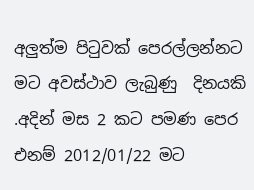අලුත්ම පිටුවක් පෙරල්ලන්නට මට අවස්ථාව ලැබුණු  දිනයකි .අදින් මස 2 කට පමණ පෙර එනම් 2012/01/22 මට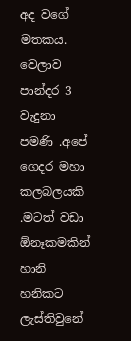අද වගේ මතකය. වෙලාව පාන්දර 3 වැදුනා පමණි .අපේ ගෙදර මහා කලබලයකි .මටත් වඩා ඕනෑකමකින් හානි හනිකට ලැස්තිවුනේ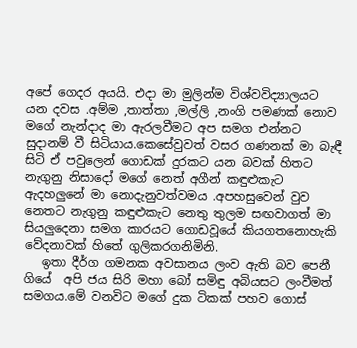අපේ ගෙදර අයයි. එදා මා මුලින්ම විශ්වවිද්‍යාලයට යන දවස .අම්ම ,තාත්තා ,මල්ලි ,නංගි පමණක් නොව මගේ නැන්දාද මා ඇරලවීමට අප සමග එන්නට සුදානම් වී සිටියාය.කෙසේවුවත් වසර ගණනක් මා බැඳී සිටි ඒ පවුලෙන් ගොඩක් දුරකට යන බවක් හිතට නැගුනු නිසාදෝ මගේ නෙත් අගීන් කඳුළුකැට ඇදහලුනේ මා නොදැනුවත්වමය .අපහසුවෙන් වුව නෙතට නැගුනු කඳුළුකැට නෙතු තුලම සඟවාගත් මා සියලුදෙනා සමග කාරයට ගොඩවූයේ කියගතනොහැකි වේදනාවක් හිතේ ගුලිකරගනිමිනි.
   ඉතා දීර්ග ගමනක අවසානය ලංව ඇති බව පෙනී ගියේ  අපි ජය සිරි මහා බෝ සමිඳු අබියසට ලංවීමත් සමගය.මේ වනවිට මගේ දුක ටිකක් පහව ගොස්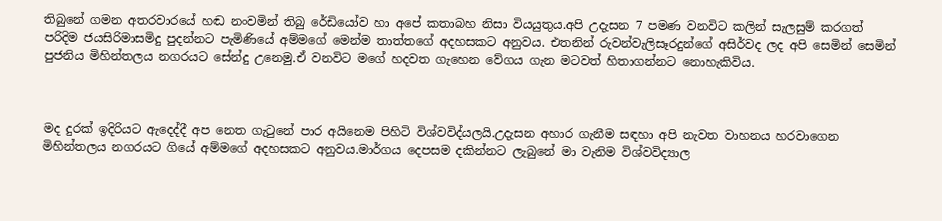තිබුනේ ගමන අතරවාරයේ හඬ නංවමින් තිබු රේඩියෝව හා අපේ කතාබහ නිසා වියයුතුය.අපි උදැසන 7 පමණ වනවිට කලින් සැලසුම් කරගත් පරිදිම ජයසිරිමාසමිදු පුදන්නට පැමිණියේ අම්මගේ මෙන්ම තාත්තගේ අදහසකට අනුවය. එතනින් රුවන්වැලිසෑරදුන්ගේ අසිර්වද ලද අපි සෙමින් සෙමින් පුජනිය මිහින්තලය නගරයට සේන්දු උනෙමු.ඒ වනවිට මගේ හදවත ගැහෙන වේගය ගැන මටවත් හිතාගන්නට නොහැකිවිය.



මද දුරක් ඉදිරියට ඇදෙද්දී අප නෙත ගැටුනේ පාර අයිනෙම පිහිටි විශ්වවිද්යලයි.උදැසන අහාර ගැනීම සඳහා අපි නැවත වාහනය හරවාගෙන මිහින්තලය නගරයට ගියේ අම්මගේ අදහසකට අනුවය.මාර්ගය දෙපසම දකින්නට ලැබුනේ මා වැනිම විශ්වවිද්‍යාල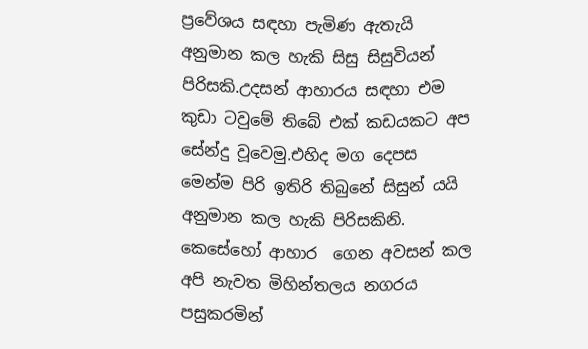ප්‍රවේශය සඳහා පැමිණ ඇතැයි අනුමාන කල හැකි සිසු සිසුවියන් පිරිසකි.උදසන් ආහාරය සඳහා එම කුඩා ටවුමේ තිබේ එක් කඩයකට අප සේන්දු වූවෙමු.එහිද මග දෙපස මෙන්ම පිරි ඉතිරි තිබුනේ සිසුන් යයි අනුමාන කල හැකි පිරිසකිනි. කෙසේහෝ ආහාර  ගෙන අවසන් කල අපි නැවත මිහින්තලය නගරය පසුකරමින්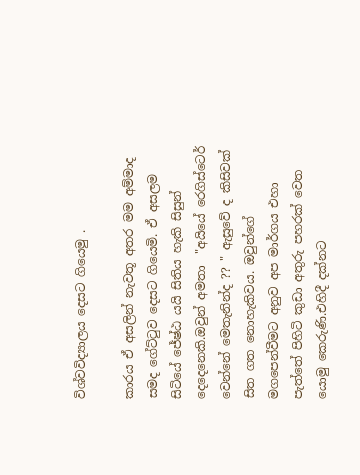විශ්වවිද්‍යාලය දෙසට ගියෙමු .

කාරය ඒ අසලින් නැවතූ අතර මම අම්මාද සමද ගේට්ටුව දෙසට ගියෙමි. ඒ අසලම සිටියේ ජේෂ්ඨ යයි සිතිය හැකි සිසුන් දෙදෙනෙකි.ඔවුන් අමතා  "අයියේ රෙගිස්ටෙර් වෙන්නේ මෙතැනින්ද ?? " ඇසුවේ ද කිසිවක් සිත ගත නොහැකිවය. ඔවුන්ගේ මගපෙන්වීමට අනුව අප මාර්ගය එහා පැත්තේ පිහිටි කුඩා අතුරු පහරක් වෙත යොමු කෙරුණි.එහිදී දක්නට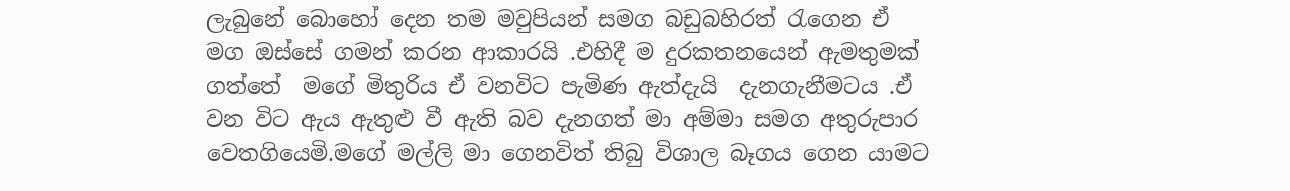ලැබුනේ බොහෝ දෙන තම මවුපියන් සමග බඩුබහිරත් රැගෙන ඒ මග ඔස්සේ ගමන් කරන ආකාරයි .එහිදී ම දුරකතනයෙන් ඇමතුමක් ගත්තේ  මගේ මිතුරිය ඒ වනවිට පැමිණ ඇත්දැයි  දැනගැනීමටය .ඒ වන විට ඇය ඇතුළු වී ඇති බව දැනගත් මා අම්මා සමග අතුරුපාර  වෙතගියෙමි.මගේ මල්ලි මා ගෙනවිත් තිබු විශාල බෑගය ගෙන යාමට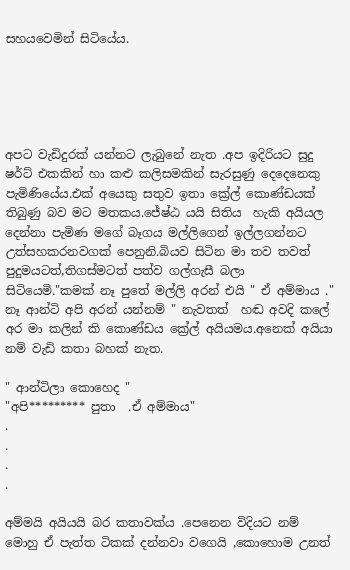සහයවෙමින් සිටියේය.





අපට වැඩිදුරක් යන්නට ලැබුනේ නැත .අප ඉදිරියට සුදු ෂර්ට් එකකින් හා කළු කලිසමකින් සැරසුණු දෙදෙනෙකු පැමිණියේය.එක් අයෙකු සතුව ඉතා ක්‍රේල් කොණ්ඩයක් තිබුණු බව මට මතකය.ජේෂ්ඨ යයි සිතිය  හැකි අයියල දෙන්නා පැමිණ මගේ බෑගය මල්ලිගෙන් ඉල්ලගන්නට උත්සහකරනවගක් පෙනුනි.බියව සිටින මා තව තවත් පුදුමයටත්,තිගස්මටත් පත්ව ගල්ගැසී බලා  සිටියෙමි."කමක් නෑ පුතේ මල්ලි අරන් එයි " ඒ අම්මාය ." නෑ ආන්ටි අපි අරන් යන්නම් " නැවතත්  හඬ අවදි කලේ අර මා කලින් කි කොණ්ඩය ක්‍රේල් අයියමය.අනෙක් අයියා නම් වැඩි කතා බහක් නැත.

" ආන්ටිලා කොහෙද "
"අපි********* පුතා  .ඒ අම්මාය"
.
.
.
.

අම්මයි අයියයි බර කතාවක්ය .පෙනෙන විදියට නම් මොහු ඒ පැත්ත ටිකක් දන්නවා වගෙයි ,කොහොම උනත්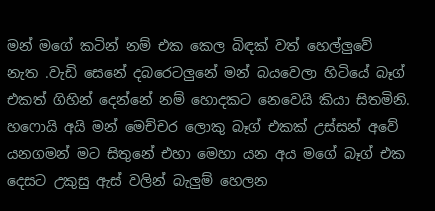මන් මගේ කටින් නම් එක කෙල බිඳක් වත් හෙල්ලුවේ  නැත .වැඩි සෙනේ දබරෙටලුනේ මන් බයවෙලා හිටියේ බෑග් එකත් ගිහින් දෙන්නේ නම් හොදකට නෙවෙයි කියා සිතමිනි. හෆොයි අයි මන් මෙච්චර ලොකු බෑග් එකක් උස්සන් අවේ යනගමන් මට සිතුනේ එහා මෙහා යන අය මගේ බෑග් එක දෙසට උකුසු ඇස් වලින් බැලුම් හෙලන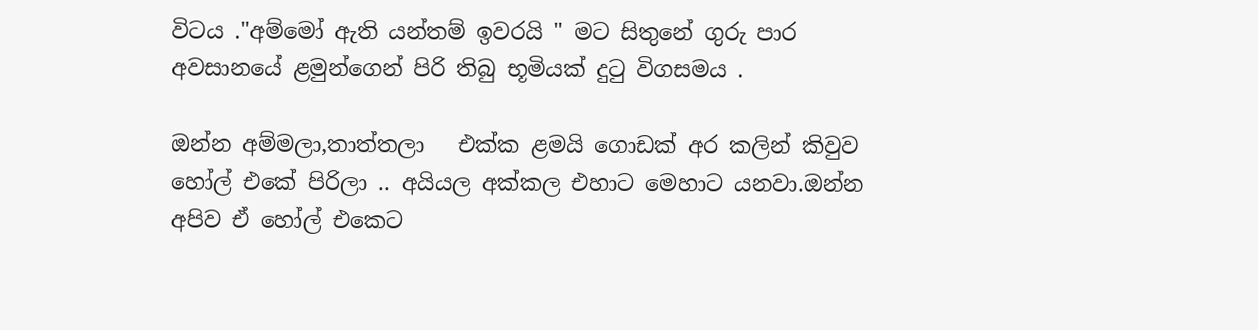විටය ."අම්මෝ ඇති යන්තම් ඉවරයි " මට සිතුනේ ගුරු පාර අවසානයේ ළමුන්ගෙන් පිරි තිබු භූමියක් දුටු විගසමය .

ඔන්න අම්මලා,තාත්තලා   එක්ක ළමයි ගොඩක් අර කලින් කිවුව හෝල් එකේ පිරිලා .. අයියල අක්කල එහාට මෙහාට යනවා.ඔන්න අපිව ඒ හෝල් එකෙට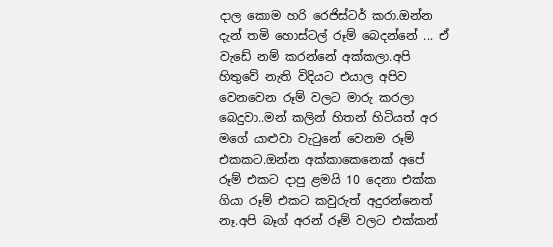දාල කොම හරි රෙජිස්ටර් කරා.ඔන්න දැන් තමි හොස්ටල් රූම් බෙදන්නේ ... ඒ වැඩේ නම් කරන්නේ අක්කලා.අපි හිතුවේ නැති විදියට එයාල අපිව වෙනවෙන රූම් වලට මාරු කරලා බෙදුවා..මන් කලින් හිතන් හිටියත් අර මගේ යාළුවා වැටුනේ වෙනම රූම් එකකට.ඔන්න අක්කාකෙනෙක් අපේ රූම් එකට දාපු ළමයි 10 දෙනා එක්ක  ගියා රූම් එකට කවුරුත් අදුරන්නෙත් නෑ.අපි බෑග් අරන් රූම් වලට එක්කන්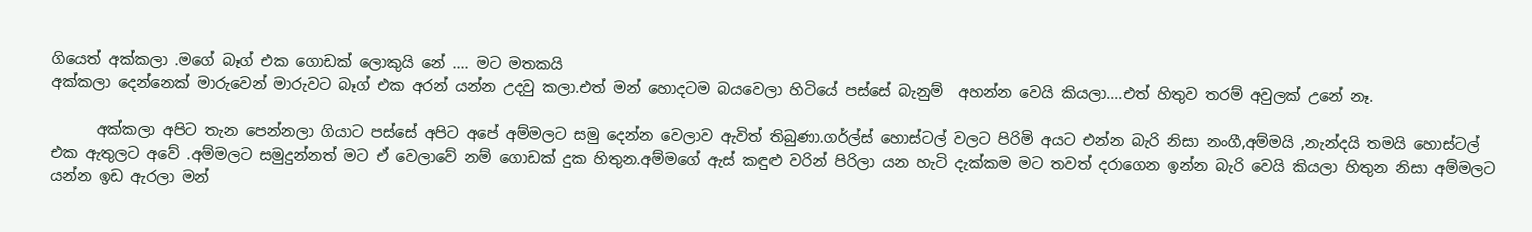ගියෙත් අක්කලා .මගේ බෑග් එක ගොඩක් ලොකුයි නේ .... මට මතකයි
අක්කලා දෙන්නෙක් මාරුවෙන් මාරුවට බෑග් එක අරන් යන්න උදවු කලා.එත් මන් හොදටම බයවෙලා හිටියේ පස්සේ බැනුම්  අහන්න වෙයි කියලා....එත් හිතුව තරම් අවුලක් උනේ නෑ.

      අක්කලා අපිට තැන පෙන්නලා ගියාට පස්සේ අපිට අපේ අම්මලට සමු දෙන්න වෙලාව ඇවිත් තිබුණා.ගර්ල්ස් හොස්ටල් වලට පිරිමි අයට එන්න බැරි නිසා නංගී,අම්මයි ,නැන්දයි තමයි හොස්ටල් එක ඇතුලට අවේ .අම්මලට සමුදුන්නත් මට ඒ වෙලාවේ නම් ගොඩක් දුක හිතුන.අම්මගේ ඇස් කඳුළු වරින් පිරිලා යන හැටි දැක්කම මට තවත් දරාගෙන ඉන්න බැරි වෙයි කියලා හිතුන නිසා අම්මලට යන්න ඉඩ ඇරලා මන්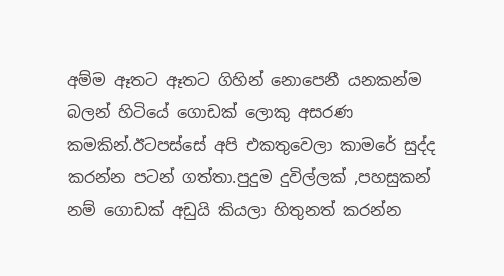අම්ම ඈතට ඈතට ගිහින් නොපෙනී යනකන්ම බලන් හිටියේ ගොඩක් ලොකු අසරණ කමකින්.ඊටපස්සේ අපි එකතුවෙලා කාමරේ සුද්ද කරන්න පටන් ගත්තා.පුදුම දුවිල්ලක් ,පහසුකන් නම් ගොඩක් අඩුයි කියලා හිතුනත් කරන්න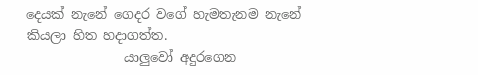දෙයක් නැනේ ගෙදර වගේ හැමතැනම නැනේ කියලා හිත හදාගත්ත.
               යාලුවෝ අදුරගෙන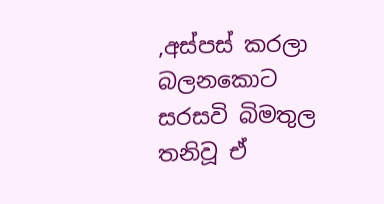,අස්පස් කරලා බලනකොට සරසවි බිමතුල තනිවූ ඒ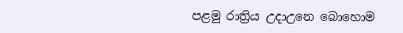පළමු රාත්‍රිය උදාඋනෙ බොහොම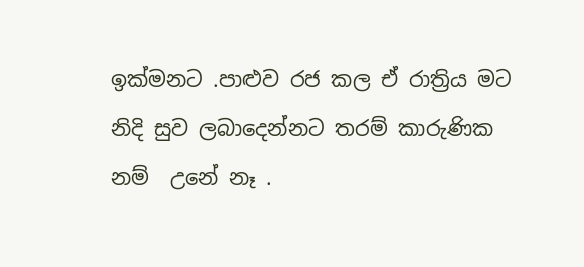ඉක්මනට .පාළුව රජ කල ඒ රාත්‍රිය මට නිදි සුව ලබාදෙන්නට තරම් කාරුණික නම්  උනේ නෑ .